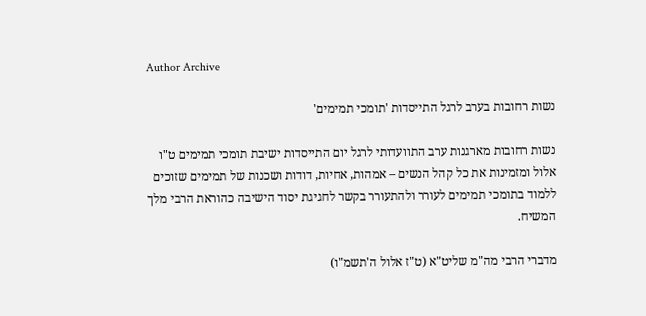Author Archive

נשות רחובות בערב לרגל התייסדות 'תומכי תמימים'

נשות רחובות מארגנות ערב התוועדותי לרגל יום התייסדות ישיבת תומכי תמימים ט"ו אלול ומזמינות את כל קהל הנשים – אמהות, אחיות, דודות ושכנות של תמימים שזוכים ללמוד בתומכי תמימים לעורר ולהתעורר בקשר לחגיגת יסוד הישיבה כהוראת הרבי מלך המשיח.

מדברי הרבי מה"מ שליט"א (ט"ז אלול ה'תשמ"ו)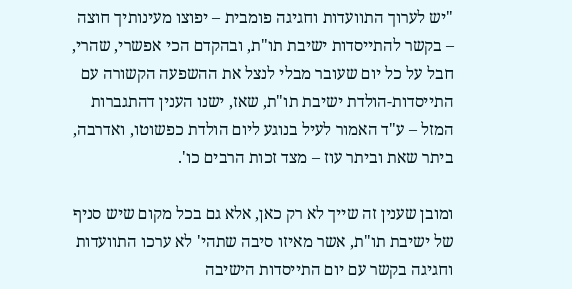"יש לערוך התוועדות וחגיגה פומבית – יפוצו מעינותיך חוצה – בקשר להתייסדות ישיבת תו"ת, ובהקדם הכי אפשרי, שהרי, חבל על כל יום שעובר מבלי לנצל את ההשפעה הקשורה עם התייסדות-הולדת ישיבת תו"ת, שאז, ישנו הענין דהתגברות המזל – ע"ד האמור לעיל בנוגע ליום הולדת כפשוטו, ואדרבה, ביתר שאת וביתר עוז – מצד זכות הרבים כו'.

ומובן שענין זה שייך לא רק כאן, אלא גם בכל מקום שיש סניף של ישיבת תו"ת, אשר מאיזו סיבה שתהי' לא ערכו התוועדות וחגיגה בקשר עם יום התייסדות הישיבה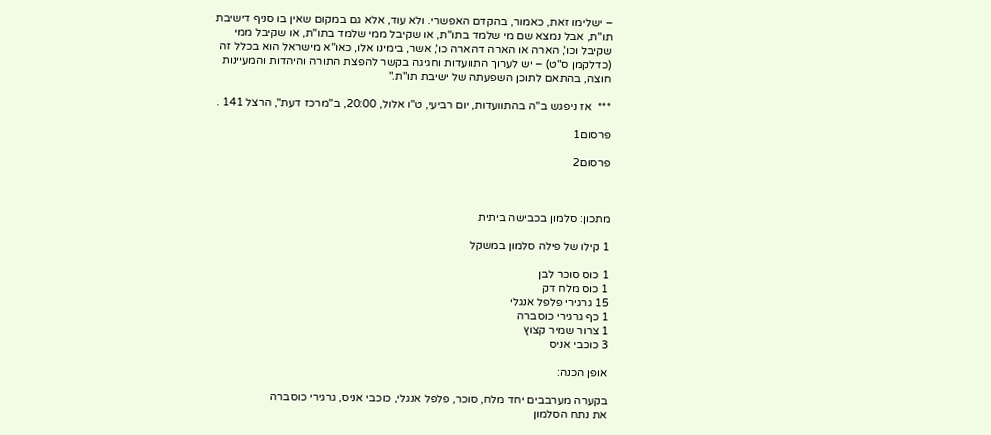– ישלימו זאת, כאמור, בהקדם האפשרי. ולא עוד, אלא גם במקום שאין בו סניף דישיבת תו"ת, אבל נמצא שם מי שלמד בתו"ת, או שקיבל ממי שלמד בתו"ת, או שקיבל ממי שקיבל וכו', הארה או הארה דהארה כו', אשר, בימינו אלו, כאו"א מישראל הוא בכלל זה (כדלקמן ס"ט) – יש לערוך התוועדות וחגיגה בקשר להפצת התורה והיהדות והמעיינות חוצה, בהתאם לתוכן השפעתה של ישיבת תו"ת."

***  אז ניפגש ב"ה בהתוועדות, יום רביעי, ט"ו אלול, 20:00, ב"מרכז דעת", הרצל 141 .

פרסום1

פרסום2



מתכון: סלמון בכבישה ביתית

1 קילו של פילה סלמון במשקל

1 כוס סוכר לבן
1 כוס מלח דק
15 גרגירי פלפל אנגלי
1 כף גרגירי כוסברה
1 צרור שמיר קצוץ
3 כוכבי אניס

אופן הכנה:

בקערה מערבבים יחד מלח, סוכר, פלפל אנגלי, כוכבי אניס, גרגירי כוסברה
את נתח הסלמון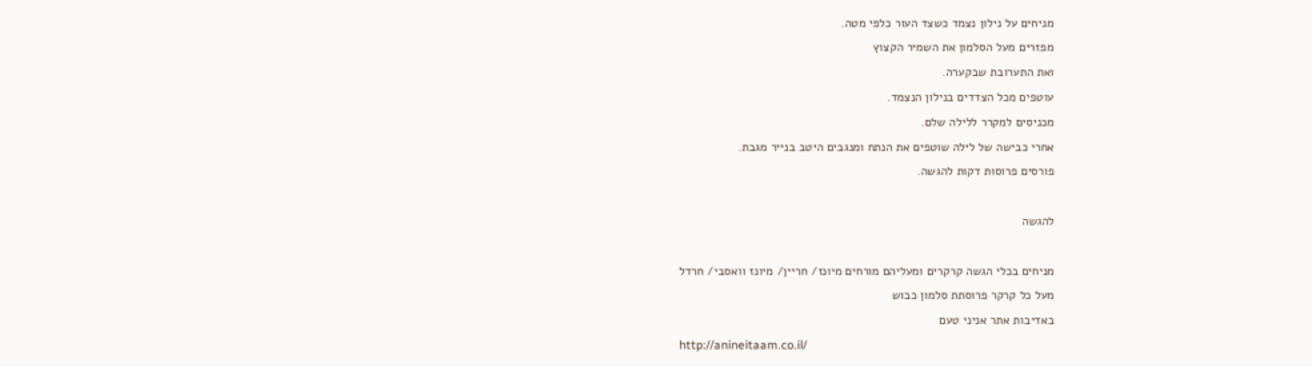מניחים על נילון נצמד כשצד העור כלפי מטה.
מפזרים מעל הסלמון את השמיר הקצוץ
ואת התערובת שבקערה.
עוטפים מכל הצדדים בנילון הנצמד.
מכניסים למקרר ללילה שלם.
אחרי כבישה של לילה שוטפים את הנתח ומנגבים היטב בנייר מגבת.
פורסים פרוסות דקות להגשה.

להגשה

מניחים בכלי הגשה קרקרים ומעליהם מורחים מיונז/ חריין/ מיונז וואסבי/ חרדל
מעל כל קרקר פרוסתת סלמון כבוש
באדיבות אתר אניני טעם
http://anineitaam.co.il/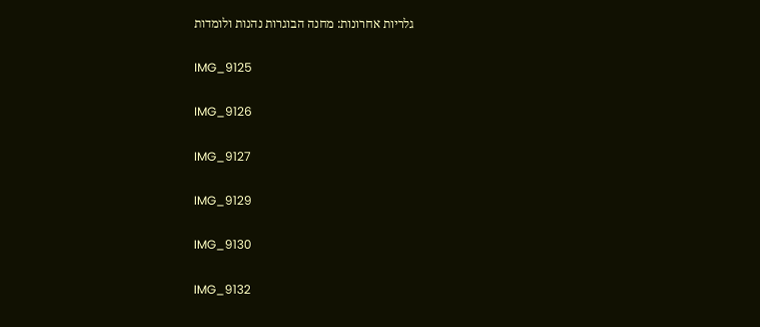גלריות אחרונות: מחנה הבוגרות נהנות ולומדות

IMG_9125

IMG_9126

IMG_9127

IMG_9129

IMG_9130

IMG_9132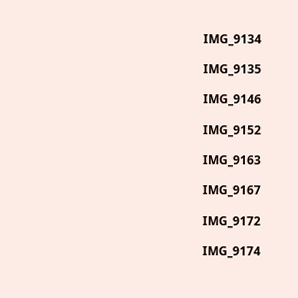IMG_9134

IMG_9135

IMG_9146

IMG_9152

IMG_9163

IMG_9167

IMG_9172

IMG_9174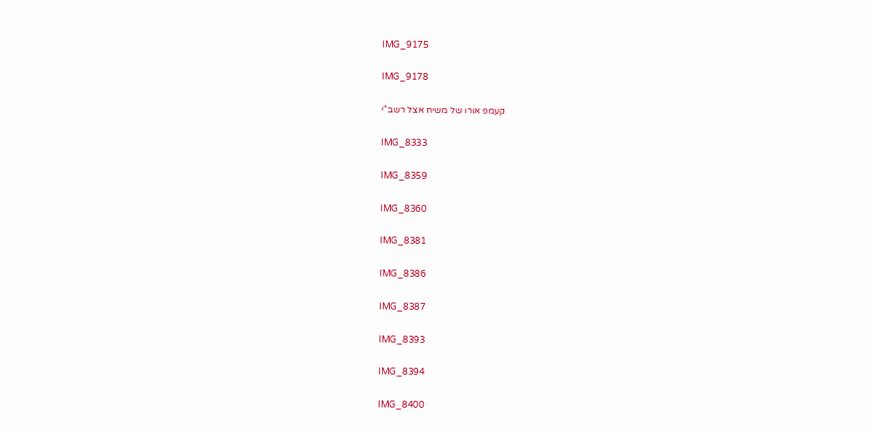IMG_9175

IMG_9178

קעמפ אורו של משיח אצל רשב"י

IMG_8333

IMG_8359

IMG_8360

IMG_8381

IMG_8386

IMG_8387

IMG_8393

IMG_8394

IMG_8400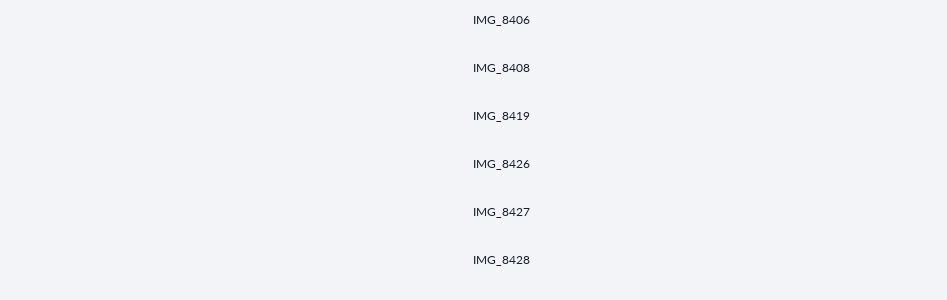IMG_8406

IMG_8408

IMG_8419

IMG_8426

IMG_8427

IMG_8428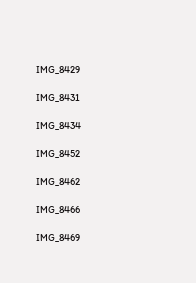IMG_8429

IMG_8431

IMG_8434

IMG_8452

IMG_8462

IMG_8466

IMG_8469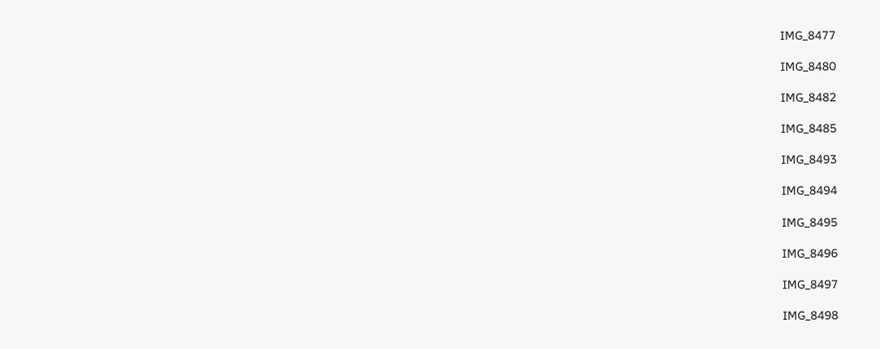IMG_8477

IMG_8480

IMG_8482

IMG_8485

IMG_8493

IMG_8494

IMG_8495

IMG_8496

IMG_8497

IMG_8498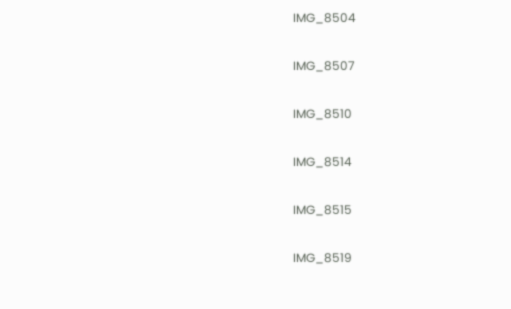IMG_8504

IMG_8507

IMG_8510

IMG_8514

IMG_8515

IMG_8519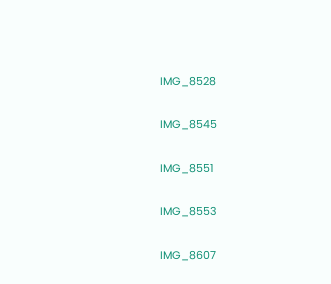IMG_8528

IMG_8545

IMG_8551

IMG_8553

IMG_8607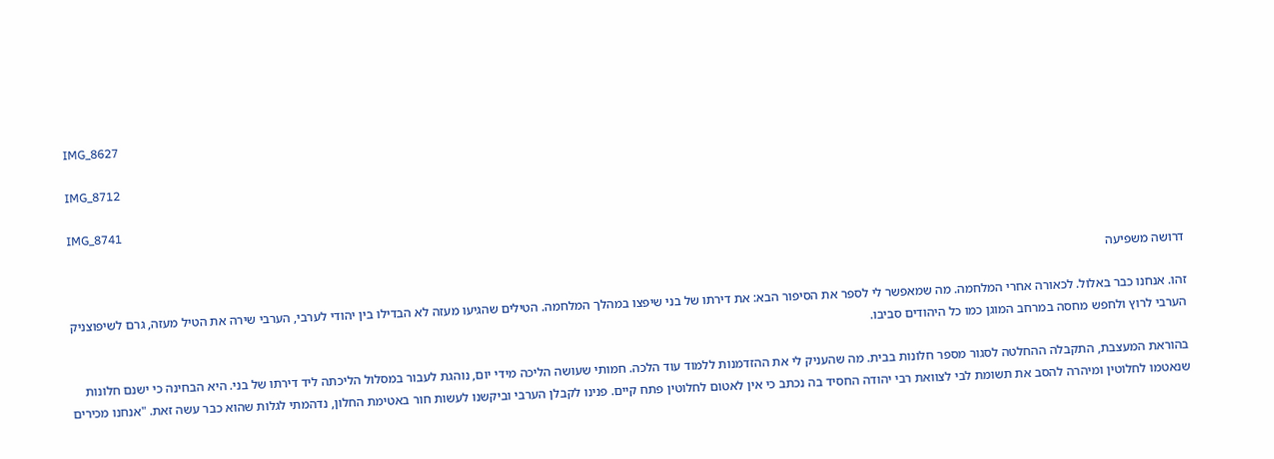IMG_8627

IMG_8712

IMG_8741

דרושה משפיעה

זהו. אנחנו כבר באלול. לכאורה אחרי המלחמה. מה שמאפשר לי לספר את הסיפור הבא: את דירתו של בני שיפצו במהלך המלחמה. הטילים שהגיעו מעזה לא הבדילו בין יהודי לערבי, הערבי שירה את הטיל מעזה, גרם לשיפוצניק הערבי לרוץ ולחפש מחסה במרחב המוגן כמו כל היהודים סביבו.

בהוראת המעצבת, התקבלה ההחלטה לסגור מספר חלונות בבית. מה שהעניק לי את ההזדמנות ללמוד עוד הלכה. חמותי שעושה הליכה מידי יום, נוהגת לעבור במסלול הליכתה ליד דירתו של בני. היא הבחינה כי ישנם חלונות שנאטמו לחלוטין ומיהרה להסב את תשומת לבי לצוואת רבי יהודה החסיד בה נכתב כי אין לאטום לחלוטין פתח קיים. פנינו לקבלן הערבי וביקשנו לעשות חור באטימת החלון, נדהמתי לגלות שהוא כבר עשה זאת. "אנחנו מכירים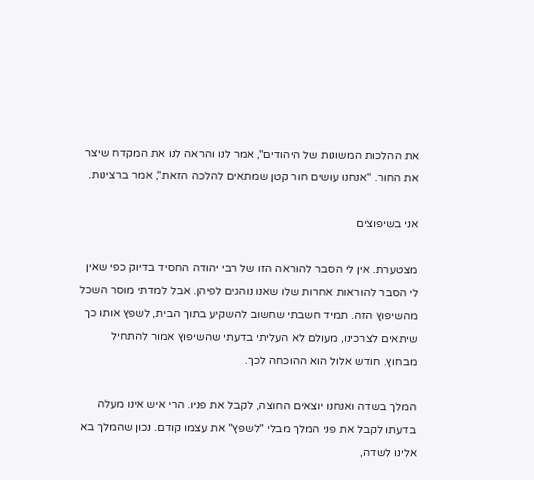את ההלכות המשונות של היהודים", אמר לנו והראה לנו את המקדח שיצר את החור. "אנחנו עושים חור קטן שמתאים להלכה הזאת", אמר ברצינות.

אני בשיפוצים

מצטערת. אין לי הסבר להוראה הזו של רבי יהודה החסיד בדיוק כפי שאין לי הסבר להוראות אחרות שלו שאנו נוהגים לפיהן. אבל למדתי מוסר השכל מהשיפוץ הזה. תמיד חשבתי שחשוב להשקיע בתוך הבית, לשפץ אותו כך שיתאים לצרכינו, מעולם לא העליתי בדעתי שהשיפוץ אמור להתחיל מבחוץ. חודש אלול הוא ההוכחה לכך.

המלך בשדה ואנחנו יוצאים החוצה, לקבל את פניו. הרי איש אינו מעלה בדעתו לקבל את פני המלך מבלי "לשפץ" את עצמו קודם. נכון שהמלך בא אלינו לשדה,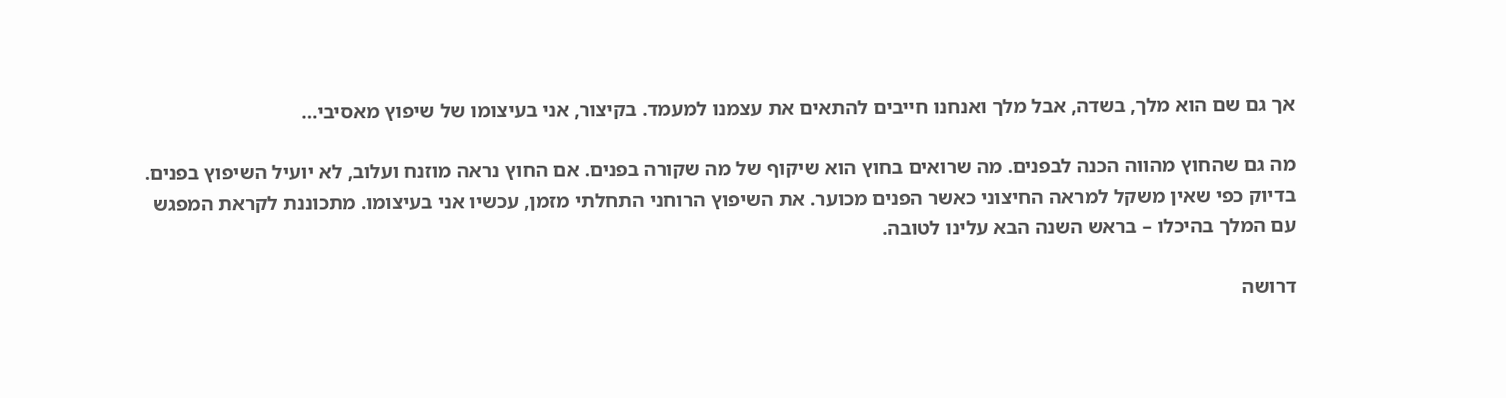אך גם שם הוא מלך, בשדה, אבל מלך ואנחנו חייבים להתאים את עצמנו למעמד. בקיצור, אני בעיצומו של שיפוץ מאסיבי…

מה גם שהחוץ מהווה הכנה לבפנים. מה שרואים בחוץ הוא שיקוף של מה שקורה בפנים. אם החוץ נראה מוזנח ועלוב, לא יועיל השיפוץ בפנים. בדיוק כפי שאין משקל למראה החיצוני כאשר הפנים מכוער. את השיפוץ הרוחני התחלתי מזמן, עכשיו אני בעיצומו. מתכוננת לקראת המפגש עם המלך בהיכלו – בראש השנה הבא עלינו לטובה.

דרושה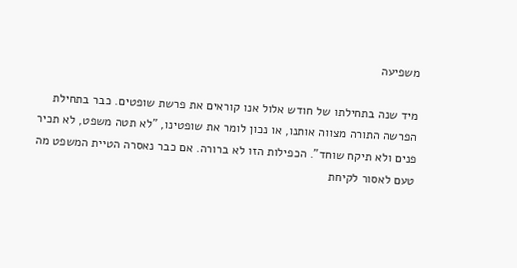משפיעה

מיד שנה בתחילתו של חודש אלול אנו קוראים את פרשת שופטים. כבר בתחילת הפרשה התורה מצווה אותנו, או נכון לומר את שופטינו, "לא תטה משפט, לא תכיר פנים ולא תיקח שוחד". הכפילות הזו לא ברורה. אם כבר נאסרה הטיית המשפט מה טעם לאסור לקיחת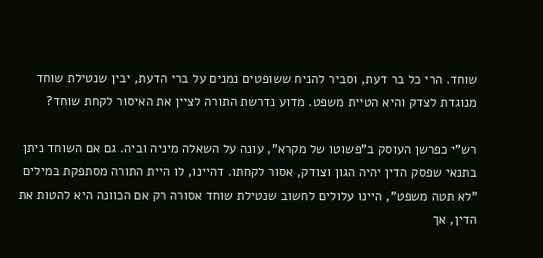שוחד. הרי כל בר דעת, וסביר להניח ששופטים נמנים על ברי הדעת, יבין שנטילת שוחד מנוגדת לצדק והיא הטיית משפט. מדוע נדרשת התורה לציין את האיסור לקחת שוחד?

רש"י כפרשן העוסק ב"פשוטו של מקרא", עונה על השאלה מיניה וביה. גם אם השוחד ניתן בתנאי שפסק הדין יהיה הגון וצודק, אסור לקחתו. דהיינו, לו היית התורה מסתפקת במילים "לא תטה משפט", היינו עלולים לחשוב שנטילת שוחד אסורה רק אם הכוונה היא להטות את הדין, אך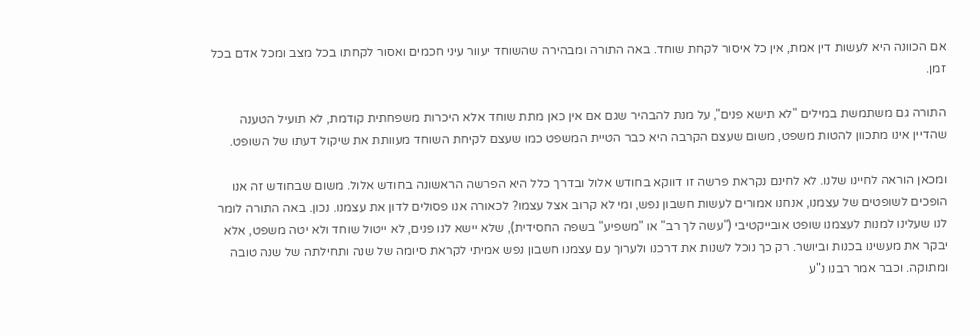אם הכוונה היא לעשות דין אמת, אין כל איסור לקחת שוחד. באה התורה ומבהירה שהשוחד יעוור עיני חכמים ואסור לקחתו בכל מצב ומכל אדם בכל זמן.

התורה גם משתמשת במילים "לא תישא פנים", על מנת להבהיר שגם אם אין כאן מתת שוחד אלא היכרות משפחתית קודמת, לא תועיל הטענה שהדיין אינו מתכוון להטות משפט, משום שעצם הקרבה היא כבר הטיית המשפט כמו שעצם לקיחת השוחד מעוותת את שיקול דעתו של השופט.

ומכאן הוראה לחיינו שלנו. לא לחינם נקראת פרשה זו דווקא בחודש אלול ובדרך כלל היא הפרשה הראשונה בחודש אלול. משום שבחודש זה אנו הופכים לשופטים של עצמנו, אנחנו אמורים לעשות חשבון נפש, ומי לא קרוב אצל עצמו? לכאורה אנו פסולים לדון את עצמנו. נכון. באה התורה לומר לנו שעלינו למנות לעצמנו שופט אובייקטיבי ("עשה לך רב" או "משפיע" בשפה החסידית), שלא יישא לנו פנים, לא ייטול שוחד ולא יטה משפט, אלא יבקר את מעשינו בכנות וביושר. רק כך נוכל לשנות את דרכנו ולערוך עם עצמנו חשבון נפש אמיתי לקראת סיומה של שנה ותחילתה של שנה טובה ומתוקה. וכבר אמר רבנו נ"ע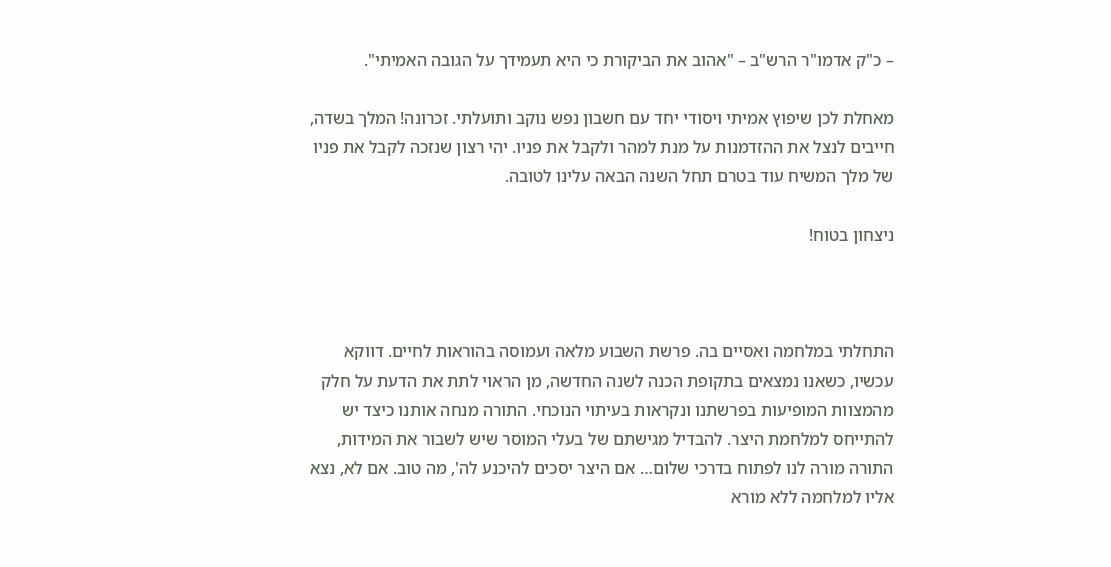– כ"ק אדמו"ר הרש"ב – "אהוב את הביקורת כי היא תעמידך על הגובה האמיתי".

מאחלת לכן שיפוץ אמיתי ויסודי יחד עם חשבון נפש נוקב ותועלתי. זכרונה! המלך בשדה, חייבים לנצל את ההזדמנות על מנת למהר ולקבל את פניו. יהי רצון שנזכה לקבל את פניו של מלך המשיח עוד בטרם תחל השנה הבאה עלינו לטובה.

ניצחון בטוח!



התחלתי במלחמה ואסיים בה. פרשת השבוע מלאה ועמוסה בהוראות לחיים. דווקא עכשיו, כשאנו נמצאים בתקופת הכנה לשנה החדשה, מן הראוי לתת את הדעת על חלק מהמצוות המופיעות בפרשתנו ונקראות בעיתוי הנוכחי. התורה מנחה אותנו כיצד יש להתייחס למלחמת היצר. להבדיל מגישתם של בעלי המוסר שיש לשבור את המידות, התורה מורה לנו לפתוח בדרכי שלום… אם היצר יסכים להיכנע לה', מה טוב. אם לא, נצא אליו למלחמה ללא מורא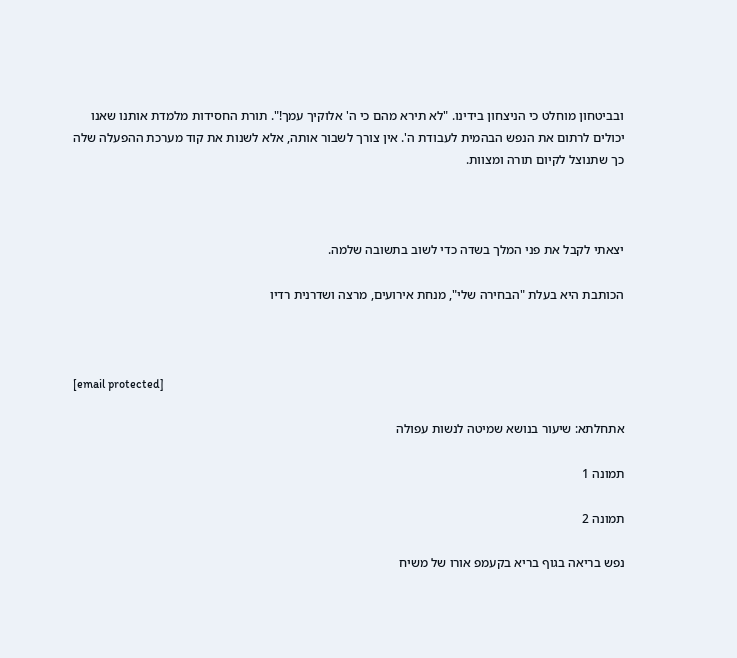ובביטחון מוחלט כי הניצחון בידינו. "לא תירא מהם כי ה' אלוקיך עמך!". תורת החסידות מלמדת אותנו שאנו יכולים לרתום את הנפש הבהמית לעבודת ה'. אין צורך לשבור אותה, אלא לשנות את קוד מערכת ההפעלה שלה כך שתנוצל לקיום תורה ומצוות.



יצאתי לקבל את פני המלך בשדה כדי לשוב בתשובה שלמה.

הכותבת היא בעלת "הבחירה שלי", מנחת אירועים, מרצה ושדרנית רדיו



[email protected]

אתחלתא: שיעור בנושא שמיטה לנשות עפולה

תמונה 1

תמונה 2

נפש בריאה בגוף בריא בקעמפ אורו של משיח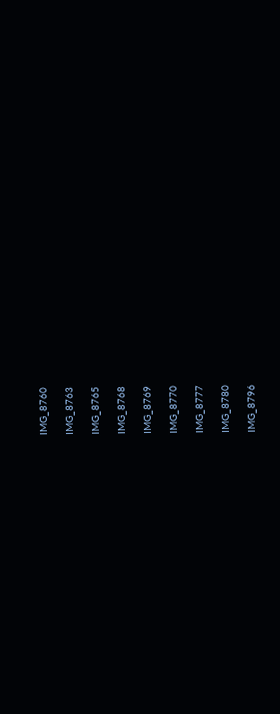IMG_8760

IMG_8763

IMG_8765

IMG_8768

IMG_8769

IMG_8770

IMG_8777

IMG_8780

IMG_8796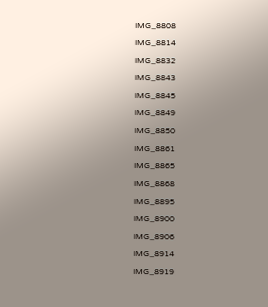IMG_8808

IMG_8814

IMG_8832

IMG_8843

IMG_8845

IMG_8849

IMG_8850

IMG_8861

IMG_8865

IMG_8868

IMG_8895

IMG_8900

IMG_8906

IMG_8914

IMG_8919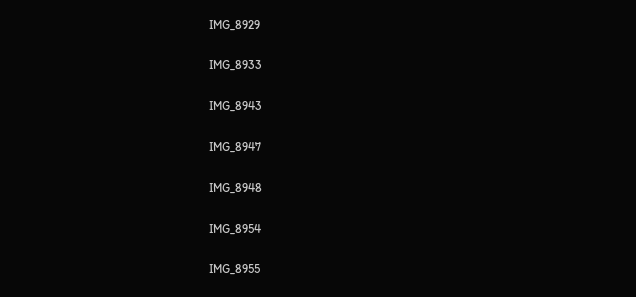IMG_8929

IMG_8933

IMG_8943

IMG_8947

IMG_8948

IMG_8954

IMG_8955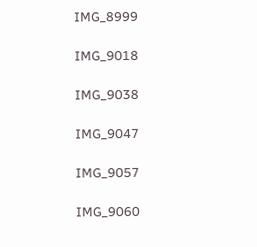IMG_8999

IMG_9018

IMG_9038

IMG_9047

IMG_9057

IMG_9060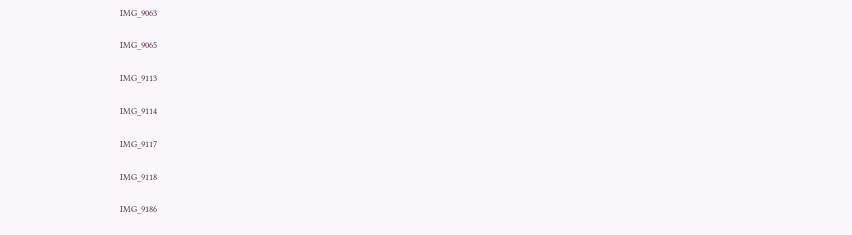IMG_9063

IMG_9065

IMG_9113

IMG_9114

IMG_9117

IMG_9118

IMG_9186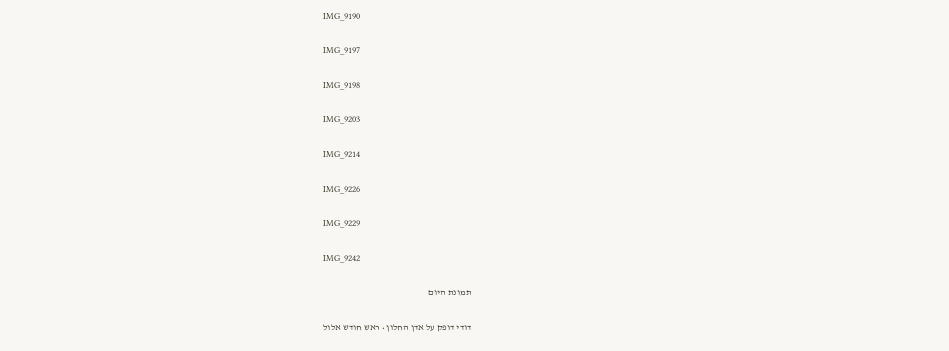IMG_9190

IMG_9197

IMG_9198

IMG_9203

IMG_9214

IMG_9226

IMG_9229

IMG_9242

תמונת היום

דודי דופק על אדן החלון • ראש חודש אלול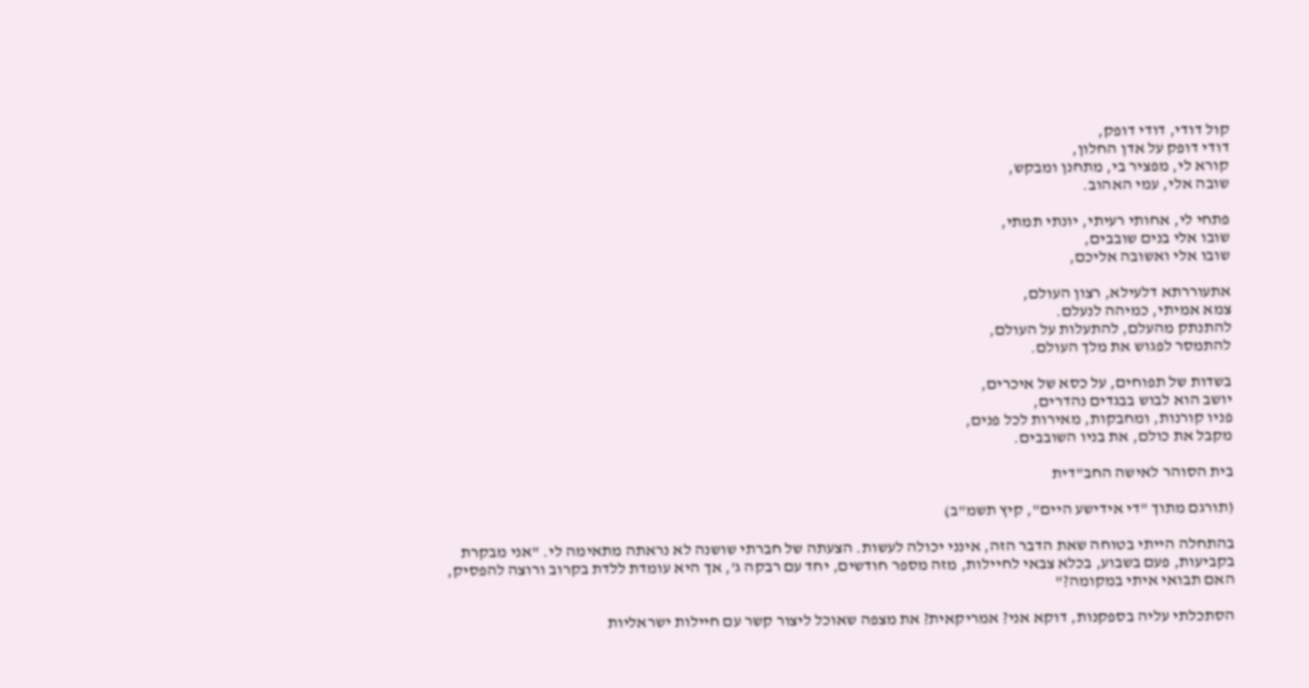קול דודי, דודי דופק,
דודי דופק על אדן החלון,
קורא לי, מפציר בי, מתחנן ומבקש,
שובה אלי, עמי האהוב.

פתחי לי, אחותי רעיתי, יונתי תמתי,
שובו אלי בנים שובבים,
שובו אלי ואשובה אליכם,

אתעוררתא דלעילא, רצון העולם,
צמא אמיתי, כמיהה לנעלם.
להתנתק מהעלם, להתעלות על העולם,
להתמסר לפגוש את מלך העולם.

בשדות של תפוחים, על כסא של איכרים,
יושב הוא לבוש בבגדים נהדרים,
פניו קורנות, ומחבקות, מאירות לכל פנים,
מקבל את כולם, את בניו השובבים.

בית הסוהר לאישה החב"דית

(תורגם מתוך "די אידישע היים", קיץ תשמ"ב)

בהתחלה הייתי בטוחה שאת הדבר הזה, אינני יכולה לעשות. הצעתה של חברתי שושנה לא נראתה מתאימה לי. "אני מבקרת בקביעות, פעם בשבוע, בכלא צבאי לחיילות, מזה מספר חודשים, יחד עם רבקה ג', אך היא עומדת ללדת בקרוב ורוצה להפסיק, האם תבואי איתי במקומה?"

הסתכלתי עליה בספקנות, דוקא אני? אמריקאית? את מצפה שאוכל ליצור קשר עם חיילות ישראליות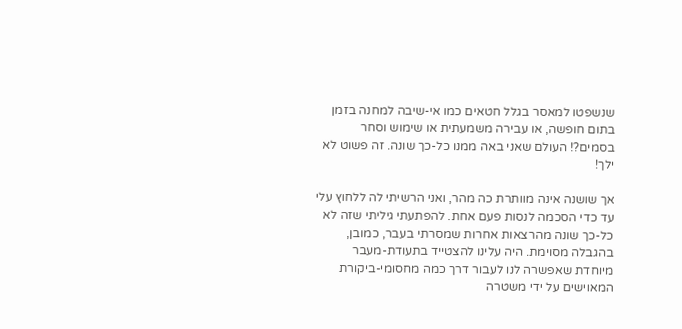שנשפטו למאסר בגלל חטאים כמו אי-שיבה למחנה בזמן בתום חופשה, או עבירה משמעתית או שימוש וסחר בסמים?! העולם שאני באה ממנו כל-כך שונה. זה פשוט לא ילך!

אך שושנה אינה מוותרת כה מהר, ואני הרשיתי לה ללחוץ עלי עד כדי הסכמה לנסות פעם אחת. להפתעתי גיליתי שזה לא כל-כך שונה מהרצאות אחרות שמסרתי בעבר, כמובן, בהגבלה מסוימת. היה עלינו להצטייד בתעודת-מעבר מיוחדת שאפשרה לנו לעבור דרך כמה מחסומי-ביקורת המאוישים על ידי משטרה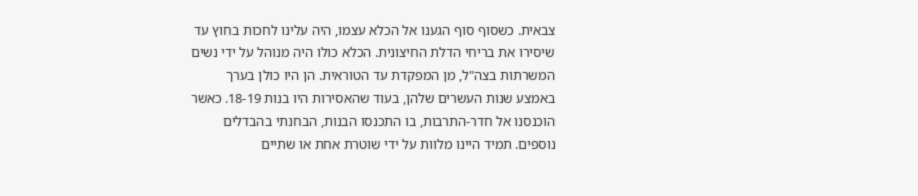צבאית. כשסוף סוף הגענו אל הכלא עצמו, היה עלינו לחכות בחוץ עד שיסירו את בריחי הדלת החיצונית. הכלא כולו היה מנוהל על ידי נשים המשרתות בצה"ל, מן המפקדת עד הטוראית. הן היו כולן בערך באמצע שנות העשרים שלהן, בעוד שהאסירות היו בנות 18-19. כאשר הוכנסנו אל חדר-התרבות, בו התכנסו הבנות, הבחנתי בהבדלים נוספים. תמיד היינו מלוות על ידי שוטרת אחת או שתיים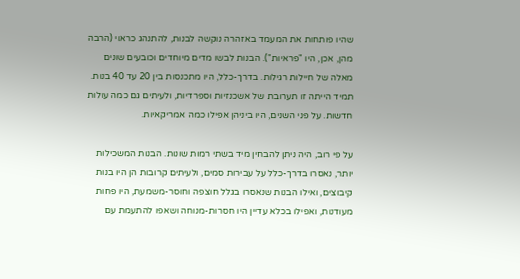שהיו פותחות את המעמד באזהרה נוקשה לבנות, להתנהג כראוי (הרבה מהן, אכן, היו "פראיות"). הבנות לבשו מדים מיוחדים וכובעים שונים מאלה של חיילות רגילות. בדרך-כלל, היו מתכנסות בין 20 עד 40 בנות. תמיד הייתה זו תערובת של אשכנזיות וספרדיות, ולעיתים גם כמה עולות חדשות. על פני השנים, היו ביניהן אפילו כמה אמריקאיות.

על פי רוב, היה ניתן להבחין מיד בשתי רמות שונות. הבנות המשכילות יותר, נאסרו בדרך-כלל על עבירות סמים, ולעיתים קרובות הן היו בנות קיבוצים, ואילו הבנות שנאסרו בגלל חוצפה וחוסר-משמעת, היו פחות מעודנות, ואפילו בכלא עדיין היו חסרות-מנוחה ושאפו להתעמת עם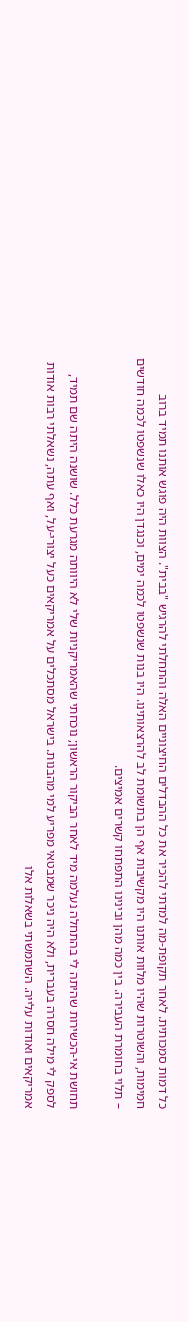כל דמות סמכותית. לאחר תקופת-מה למדתי להכיר את כל ההבדלים החיצוניים האלה והתחלתי להרגיש "בבית". הצוות היה פוגש אותנו תמיד ברוב חמימות, והשוטרות שהיו מלוות אותנו היו מקשיבות אף הן בתשומת לב להרצאותינו. היו בנות שנשפטו לכמה ימים, וכנגדן היו כאלו שנשפטו לכמה חודשים – תלוי בחומרת העבירה. בין כמה מהן ובינינו התפתחו קשרים אמיצים.

תחושת אי-הכשירות שהיתה לי בהתחלה נעלמה מיד לאחר הביקור הראשון; נוכחתי שהאמריקניות שלי לא היוותה מגרעת כלל. שושנה היתה שם תמיד, לספק לי מילה חסרה בעברית, ולא היה ניכר שמבטאי מפריע למי מהבנות. בישראל מסתכלים על אמריקאים כעל יצורי-על, ואף עתה, נשאלתי רבות אודות אמריקאים ואודות עלייה. השתמשתי בשאלות אלו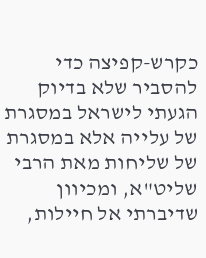כקרש-קפיצה כדי להסביר שלא בדיוק הגעתי לישראל במסגרת של עלייה אלא במסגרת של שליחות מאת הרבי שליט"א, ומכיוון שדיברתי אל חיילות,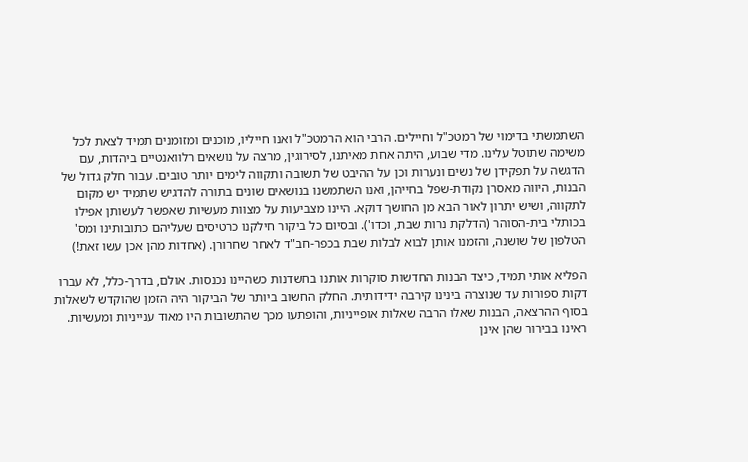השתמשתי בדימוי של רמטכ"ל וחיילים. הרבי הוא הרמטכ"ל ואנו חייליו, מוכנים ומזומנים תמיד לצאת לכל משימה שתוטל עלינו. מדי שבוע, היתה אחת מאיתנו, לסירוגין, מרצה על נושאים רלוואנטיים ביהדות, עם הדגשה על תפקידן של נשים ונערות וכן על ההיבט של תשובה ותקווה לימים יותר טובים. עבור חלק גדול של הבנות, היווה מאסרן נקודת-שפל בחייהן, ואנו השתמשנו בנושאים שונים בתורה להדגיש שתמיד יש מקום לתקווה, ושיש יתרון לאור הבא מן החושך דוקא. היינו מצביעות על מצוות מעשיות שאפשר לעשותן אפילו בכותלי בית-הסוהר (הדלקת נרות שבת, וכדו'). ובסיום כל ביקור חילקנו כרטיסים שעליהם כתובותינו ומס' הטלפון של שושנה, והזמנו אותן לבוא לבלות שבת בכפר-חב"ד לאחר שחרורן. (אחדות מהן אכן עשו זאת!)

הפליא אותי תמיד, כיצד הבנות החדשות סוקרות אותנו בחשדנות כשהיינו נכנסות. אולם, בדרך-כלל, לא עברו דקות ספורות עד שנוצרה בינינו קירבה ידידותית. החלק החשוב ביותר של הביקור היה הזמן שהוקדש לשאלות בסוף ההרצאה, הבנות שאלו הרבה שאלות אופייניות, והופתעו מכך שהתשובות היו מאוד ענייניות ומעשיות. ראינו בבירור שהן אינן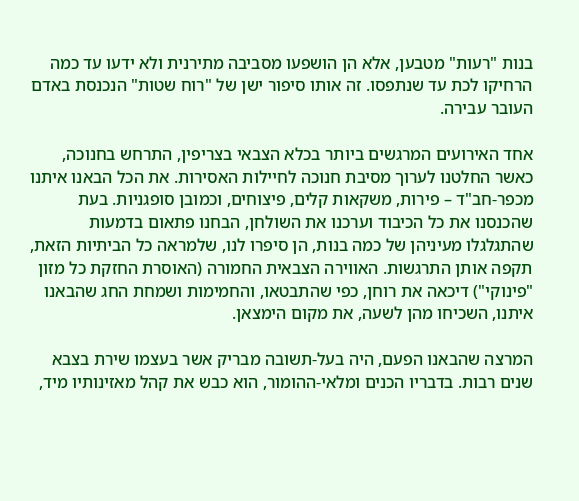בנות "רעות" מטבען, אלא הן הושפעו מסביבה מתירנית ולא ידעו עד כמה הרחיקו לכת עד שנתפסו. זה אותו סיפור ישן של "רוח שטות" הנכנסת באדם העובר עבירה.

אחד האירועים המרגשים ביותר בכלא הצבאי בצריפין, התרחש בחנוכה, כאשר החלטנו לערוך מסיבת חנוכה לחיילות האסירות. את הכל הבאנו איתנו מכפר-חב"ד – פירות, משקאות קלים, פיצוחים, וכמובן סופגניות. בעת שהכנסנו את כל הכיבוד וערכנו את השולחן, הבחנו פתאום בדמעות שהתגלגלו מעיניהן של כמה בנות, הן סיפרו לנו, שלמראה כל הביתיות הזאת, תקפה אותן התרגשות. האווירה הצבאית החמורה (האוסרת החזקת כל מזון "פינוקי") דיכאה את רוחן, כפי שהתבטאו, והחמימות ושמחת החג שהבאנו איתנו, השכיחו מהן לשעה, את מקום הימצאן.

המרצה שהבאנו הפעם, היה בעל-תשובה מבריק אשר בעצמו שירת בצבא שנים רבות. בדבריו הכנים ומלאי-ההומור, הוא כבש את קהל מאזינותיו מיד,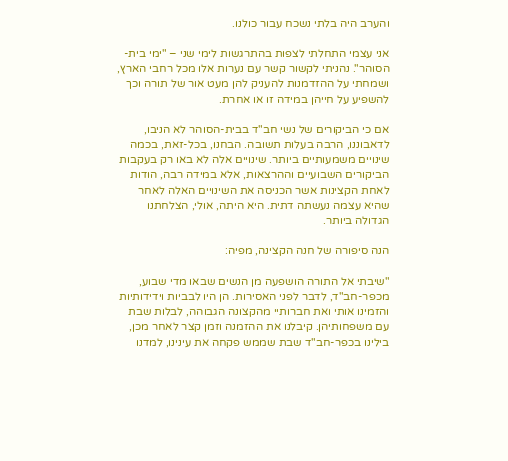והערב היה בלתי נשכח עבור כולנו.

אני עצמי התחלתי לצפות בהתרגשות לימי שני – "ימי בית-הסוהר". נהניתי לקשור קשר עם נערות אלו מכל רחבי הארץ, ושמחתי על ההזדמנות להעניק להן מעט אור של תורה וכך להשפיע על חייהן במידה זו או אחרת.

אם כי הביקורים של נשי חב"ד בבית-הסוהר לא הניבו, לדאבוננו, הרבה בעלות תשובה. הבחנו, בכל-זאת, בכמה שינויים משמעותיים ביותר. שינויים אלה לא באו רק בעקבות הביקורים השבועיים וההרצאות, אלא במידה רבה, הודות לאחת הקצינות אשר הכניסה את השינויים האלה לאחר שהיא עצמה נעשתה דתית. היא היתה, אולי, הצלחתנו הגדולה ביותר.

הנה סיפורה של חנה הקצינה, מפיה:

"שיבתי אל התורה הושפעה מן הנשים שבאו מדי שבוע, מכפר-חב"ד, לדבר לפני האסירות. הן היו לבביות וידידותיות והזמינו אותי ואת חברותיי מהקצונה הגבוהה, לבלות שבת עם משפחותיהן. קיבלנו את ההזמנה וזמן קצר לאחר מכן, בילינו בכפר-חב"ד שבת שממש פקחה את עינינו, למדנו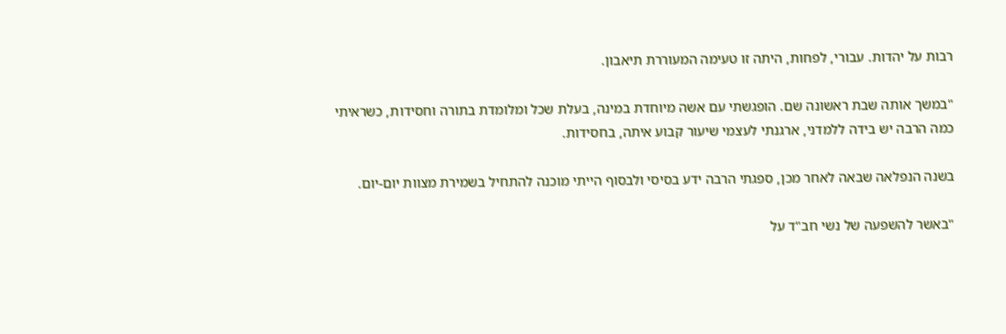רבות על יהדות. עבורי, לפחות, היתה זו טעימה המעוררת תיאבון.

"במשך אותה שבת ראשונה שם. הופגשתי עם אשה מיוחדת במינה, בעלת שכל ומלומדת בתורה וחסידות, כשראיתי כמה הרבה יש בידה ללמדני, ארגנתי לעצמי שיעור קבוע איתה, בחסידות.

בשנה הנפלאה שבאה לאחר מכן, ספגתי הרבה ידע בסיסי ולבסוף הייתי מוכנה להתחיל בשמירת מצוות יום-יום.

"באשר להשפעה של נשי חב"ד על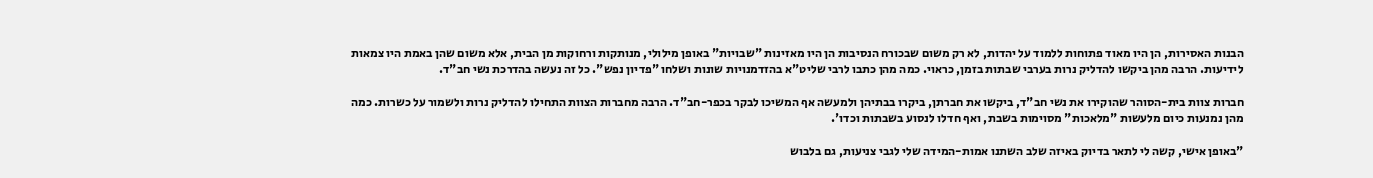הבנות האסירות, הן היו מאוד פתוחות ללמוד על יהדות, לא רק משום שבכורח הנסיבות הן היו מאזינות "שבויות" באופן מילולי, מנותקות ורחוקות מן הבית, אלא משום שהן באמת היו צמאות לידיעות. הרבה מהן ביקשו להדליק נרות בערבי שבתות בזמן, כראוי. כמה מהן כתבו לרבי שליט"א בהזדמנויות שונות ושלחו "פדיון נפש". כל זה נעשה בהדרכת נשי חב"ד.

חברות צוות בית-הסוהר שהוקירו את נשי חב"ד, ביקשו את חברתן, ביקרו בבתיהן ולמעשה אף המשיכו לבקר בכפר-חב"ד. הרבה מחברות הצוות התחילו להדליק נרות ולשמור על כשרות. כמה מהן נמנעות כיום מלעשות "מלאכות" מסוימות בשבת, ואף חדלו לנסוע בשבתות וכדו'.

"באופן אישי, קשה לי לתאר בדיוק באיזה שלב השתנו אמות-המידה שלי לגבי צניעות, גם בלבוש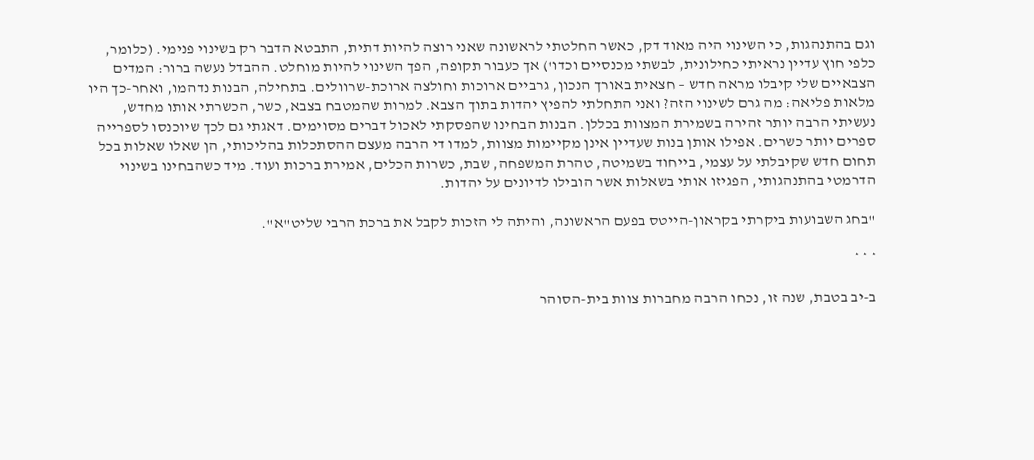וגם בהתנהגות, כי השינוי היה מאוד דק, כאשר החלטתי לראשונה שאני רוצה להיות דתית, התבטא הדבר רק בשינוי פנימי. (כלומר, כלפי חוץ עדיין נראיתי כחילונית, לבשתי מכנסיים וכדו') אך כעבור תקופה, הפך השינוי להיות מוחלט. ההבדל נעשה ברור: המדים הצבאיים שלי קיבלו מראה חדש – חצאית באורך הנכון, גרביים ארוכות וחולצה ארוכת-שרוולים. בתחילה, הבנות נדהמו, ואחר-כך היו מלאות פליאה: מה גרם לשינוי הזה? ואני התחלתי להפיץ יהדות בתוך הצבא. למרות שהמטבח בצבא, כשר, הכשרתי אותו מחדש, נעשיתי הרבה יותר זהירה בשמירת המצוות בכללן. הבנות הבחינו שהפסקתי לאכול דברים מסוימים. דאגתי גם לכך שיוכנסו לספרייה ספרים יותר כשרים. אפילו אותן בנות שעדיין אינן מקיימות מצוות, למדו די הרבה מעצם ההסתכלות בהליכותי, הן שאלו שאלות בכל תחום חדש שקיבלתי על עצמי, בייחוד בשמיטה, טהרת המשפחה, שבת, כשרות הכלים, אמירת ברכות ועוד. מיד כשהבחינו בשינוי הדרמטי בהתנהגותי, הפגיזו אותי בשאלות אשר הובילו לדיונים על יהדות.

"בחג השבועות ביקרתי בקראון-הייטס בפעם הראשונה, והיתה לי הזכות לקבל את ברכת הרבי שליט"א".

* * *

ב-יב בטבת, שנה זו, נכחו הרבה מחברות צוות בית-הסוהר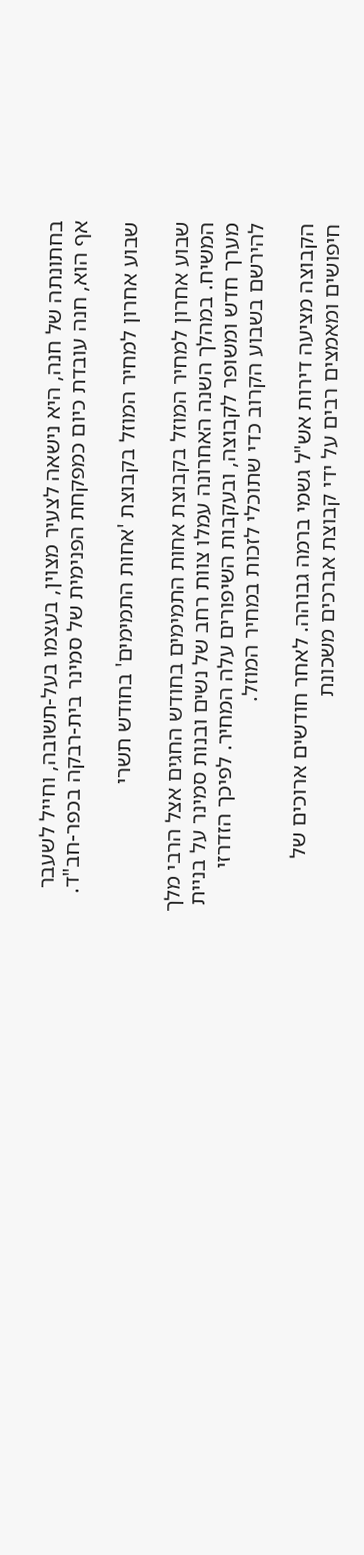בחתונתה של חנה, היא נישאה לצעיר מצוין, בעצמו בעל-תשובה, וחייל לשעבר אף הוא, חנה עובדת כיום כמפקחת הפנימית של סמינר בית-רבקה בכפר-חב"ד.

שבוע אחרון למחיר המוזל בקבוצת 'אחות התמימים' בחודש תשרי

שבוע אחרון למחיר המוזל בקבוצת אחות התמימים בחודש החגים אצל הרבי מלך המשיח. במהלך השנה האחרונה עמלו צוות רחב של נשים ובנות סמינר על בניית מערך חדש ומשופר לקבוצה, ובעקבות השיפורים עלה המחיר. לפיכך הזדרזי להירשם בשבוע הקרוב כדי שתוכלי לזכות במחיר המוזל.

הקבוצה מציעה דירות אש"ל גשמי ברמה גבוהה. לאחר חודשים ארוכים של חיפושים ומאמצים רבים על ידי קבוצת אברכים משכונת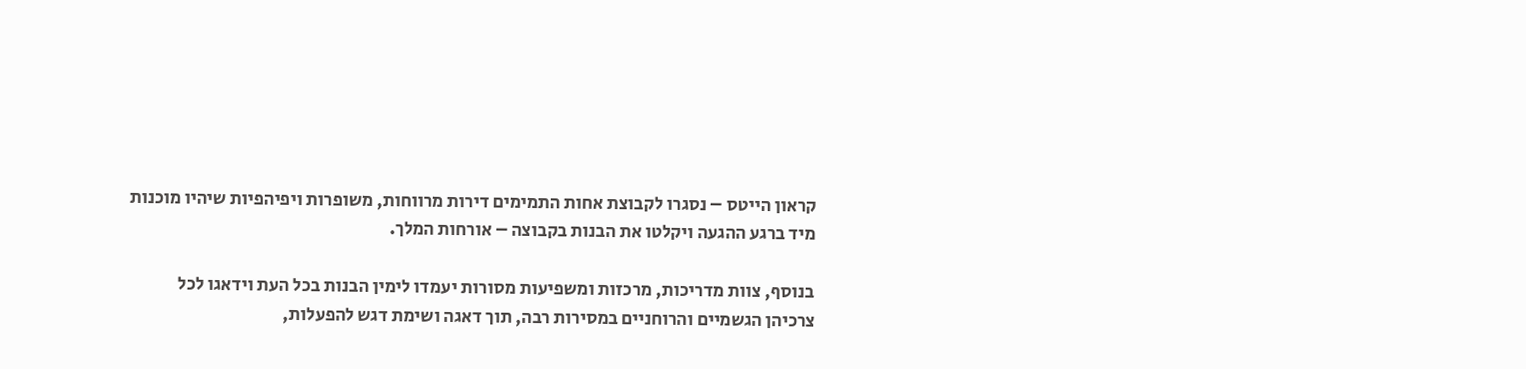קראון הייטס – נסגרו לקבוצת אחות התמימים דירות מרווחות, משופרות ויפיהפיות שיהיו מוכנות מיד ברגע ההגעה ויקלטו את הבנות בקבוצה – אורחות המלך.

בנוסף, צוות מדריכות, מרכזות ומשפיעות מסורות יעמדו לימין הבנות בכל העת וידאגו לכל צרכיהן הגשמיים והרוחניים במסירות רבה, תוך דאגה ושימת דגש להפעלות,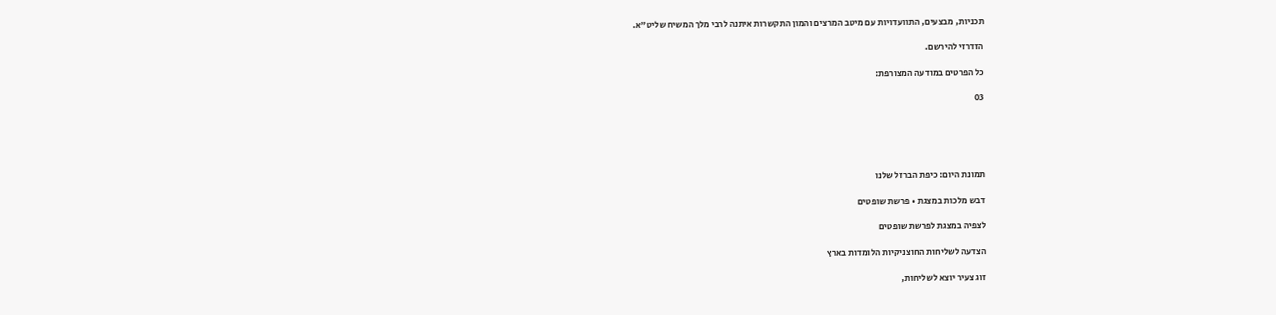תכניות, מבצעים, התוועדויות עם מיטב המרצים והמון התקשרות איתנה לרבי מלך המשיח שליט"א.

הזדרזי להירשם.

כל הפרטים במודעה המצורפת:

03





תמונת היום: כיפת הברזל שלנו

דבש מלכות במצגת • פרשת שופטים

לצפיה במצגת לפרשת שופטים

הצדעה לשליחות החוצניקיות הלומדות בארץ

זוג צעיר יוצא לשליחות,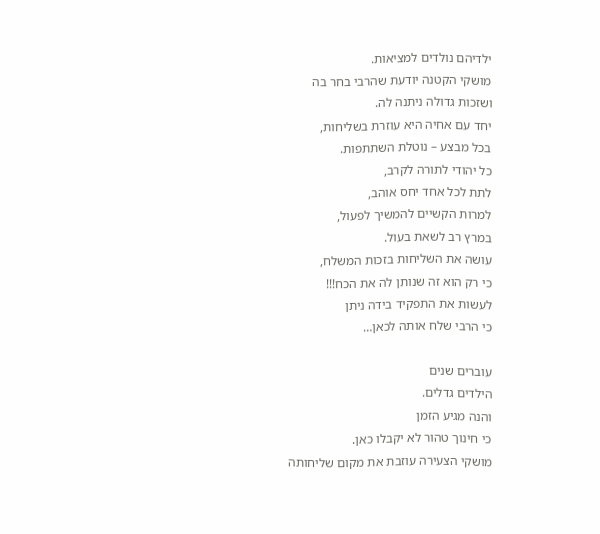ילדיהם נולדים למציאות.
מושקי הקטנה יודעת שהרבי בחר בה
ושזכות גדולה ניתנה לה.
יחד עם אחיה היא עוזרת בשליחות,
בכל מבצע – נוטלת השתתפות.
כל יהודי לתורה לקרב,
לתת לכל אחד יחס אוהב,
למרות הקשיים להמשיך לפעול,
במרץ רב לשאת בעול.
עושה את השליחות בזכות המשלח,
כי רק הוא זה שנותן לה את הכח!!!
לעשות את התפקיד בידה ניתן
כי הרבי שלח אותה לכאן…

עוברים שנים
הילדים גדלים.
והנה מגיע הזמן
כי חינוך טהור לא יקבלו כאן.
מושקי הצעירה עוזבת את מקום שליחותה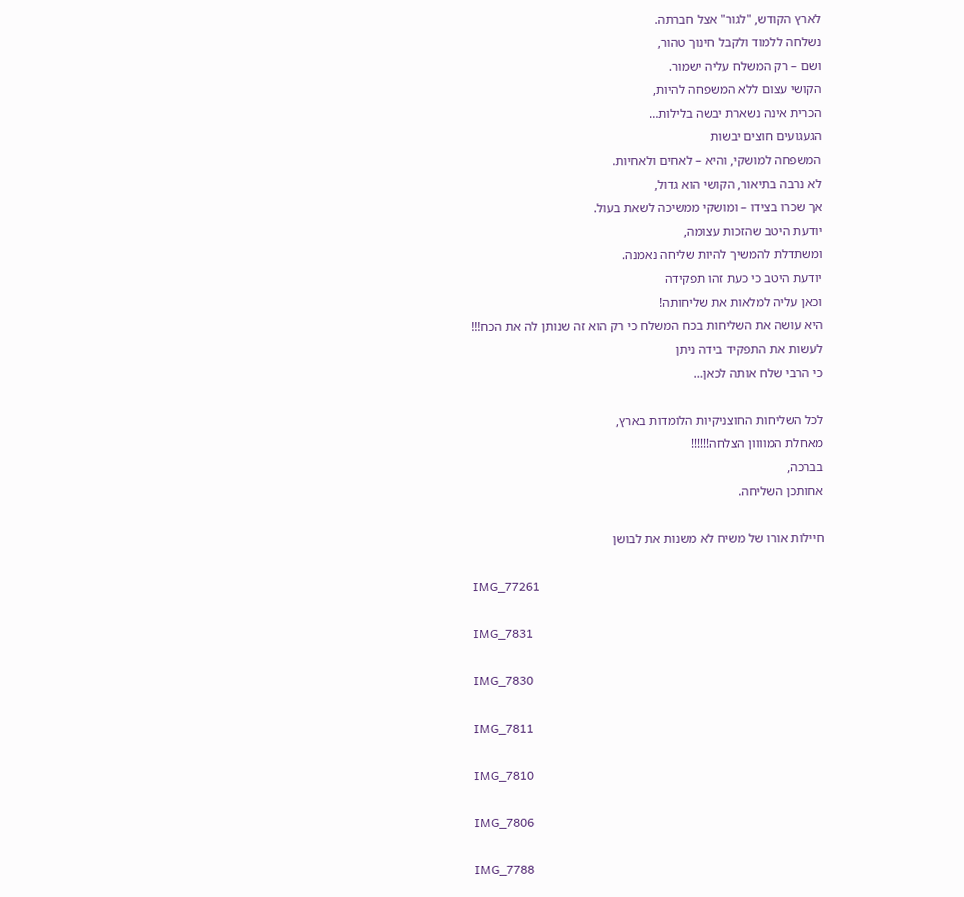לארץ הקודש, "לגור" אצל חברתה.
נשלחה ללמוד ולקבל חינוך טהור,
ושם – רק המשלח עליה ישמור.
הקושי עצום ללא המשפחה להיות,
הכרית אינה נשארת יבשה בלילות…
הגעגועים חוצים יבשות
המשפחה למושקי, והיא – לאחים ולאחיות.
לא נרבה בתיאור, הקושי הוא גדול,
אך שכרו בצידו – ומושקי ממשיכה לשאת בעול.
יודעת היטב שהזכות עצומה,
ומשתדלת להמשיך להיות שליחה נאמנה.
יודעת היטב כי כעת זהו תפקידה
וכאן עליה למלאות את שליחותה!
היא עושה את השליחות בכח המשלח כי רק הוא זה שנותן לה את הכח!!!
לעשות את התפקיד בידה ניתן
כי הרבי שלח אותה לכאן…

לכל השליחות החוצניקיות הלומדות בארץ,
מאחלת המוווון הצלחה!!!!!!
בברכה,
אחותכן השליחה.

חיילות אורו של משיח לא משנות את לבושן

IMG_77261

IMG_7831

IMG_7830

IMG_7811

IMG_7810

IMG_7806

IMG_7788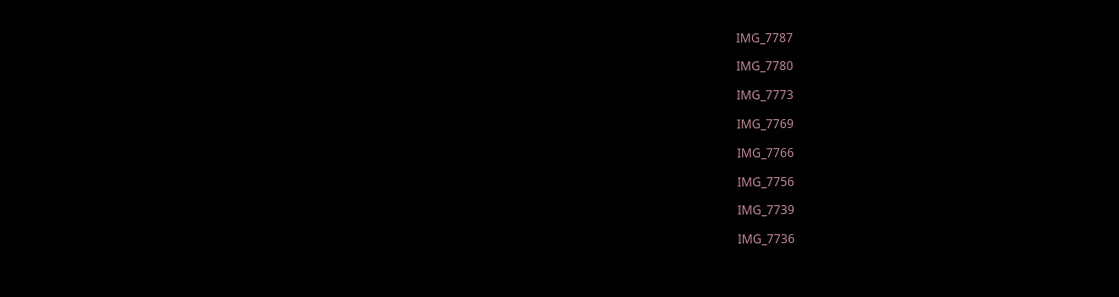IMG_7787

IMG_7780

IMG_7773

IMG_7769

IMG_7766

IMG_7756

IMG_7739

IMG_7736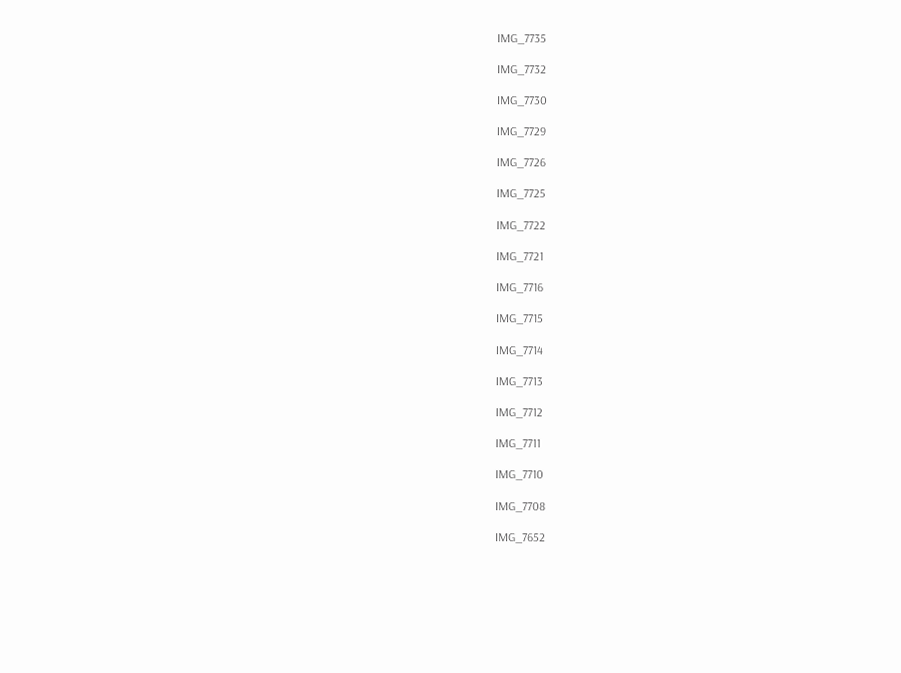IMG_7735

IMG_7732

IMG_7730

IMG_7729

IMG_7726

IMG_7725

IMG_7722

IMG_7721

IMG_7716

IMG_7715

IMG_7714

IMG_7713

IMG_7712

IMG_7711

IMG_7710

IMG_7708

IMG_7652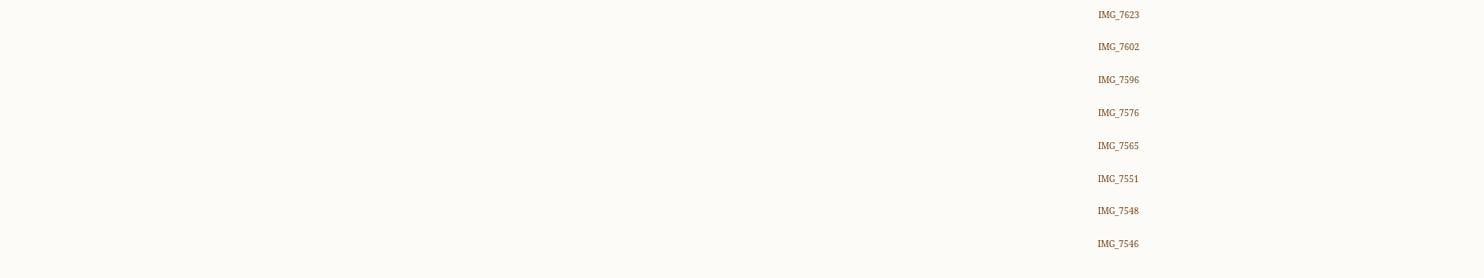IMG_7623

IMG_7602

IMG_7596

IMG_7576

IMG_7565

IMG_7551

IMG_7548

IMG_7546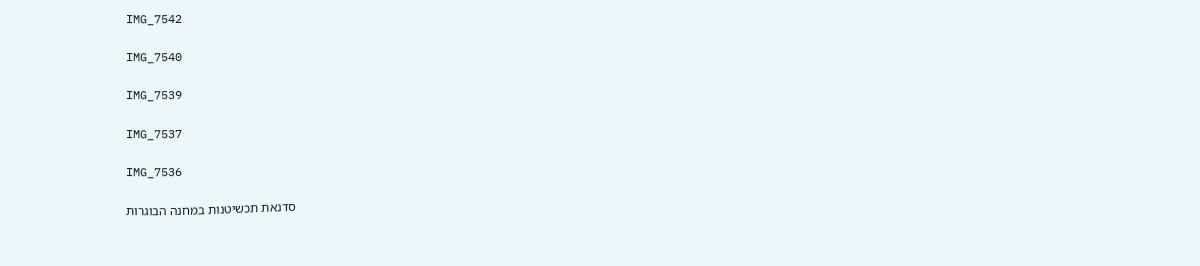IMG_7542

IMG_7540

IMG_7539

IMG_7537

IMG_7536

סדנאת תכשיטנות במחנה הבוגרות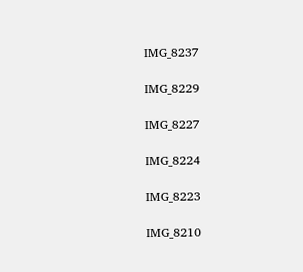IMG_8237

IMG_8229

IMG_8227

IMG_8224

IMG_8223

IMG_8210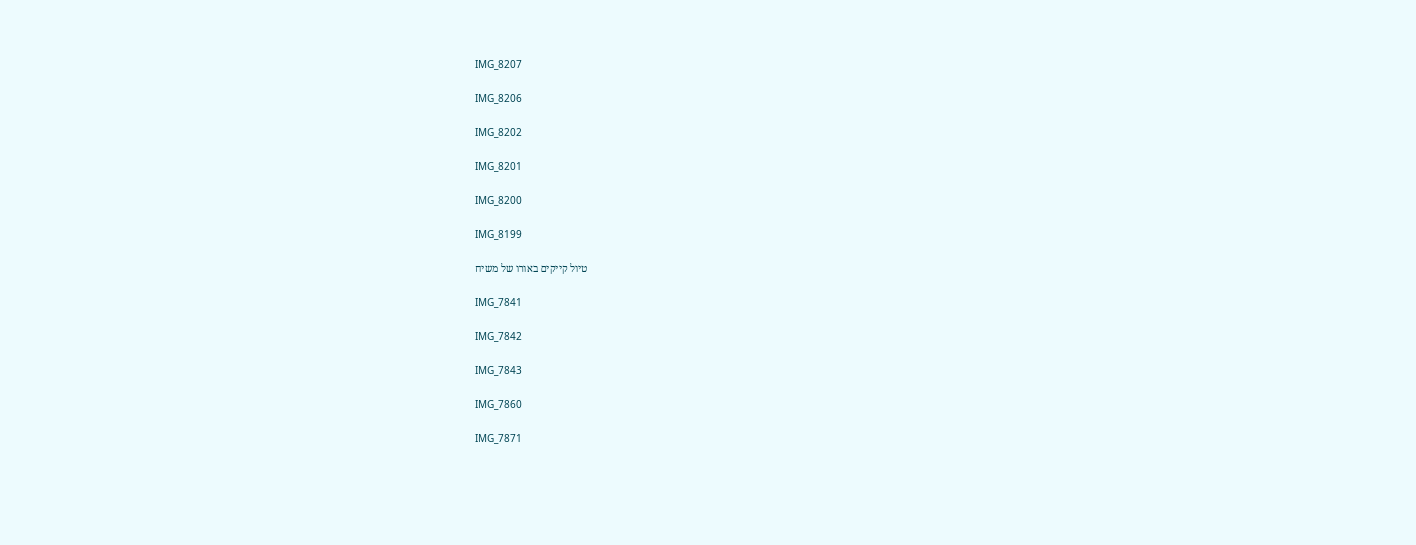IMG_8207

IMG_8206

IMG_8202

IMG_8201

IMG_8200

IMG_8199

טיול קייקים באורו של משיח

IMG_7841

IMG_7842

IMG_7843

IMG_7860

IMG_7871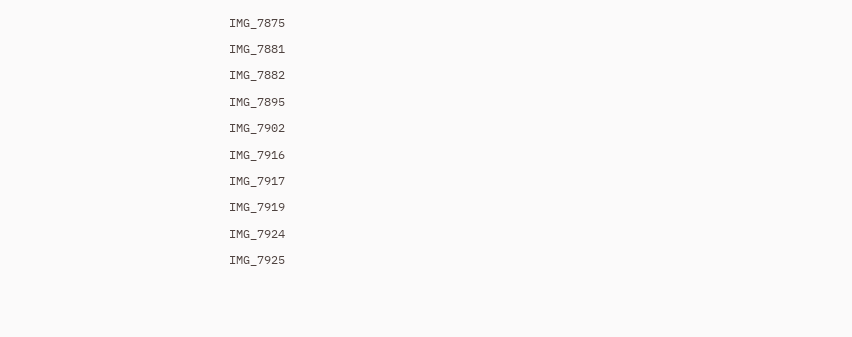IMG_7875

IMG_7881

IMG_7882

IMG_7895

IMG_7902

IMG_7916

IMG_7917

IMG_7919

IMG_7924

IMG_7925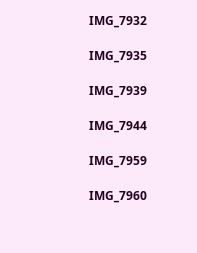IMG_7932

IMG_7935

IMG_7939

IMG_7944

IMG_7959

IMG_7960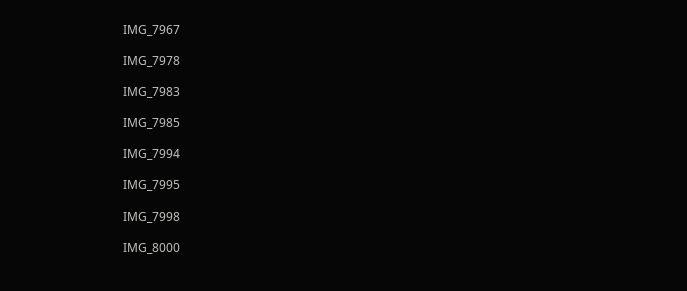IMG_7967

IMG_7978

IMG_7983

IMG_7985

IMG_7994

IMG_7995

IMG_7998

IMG_8000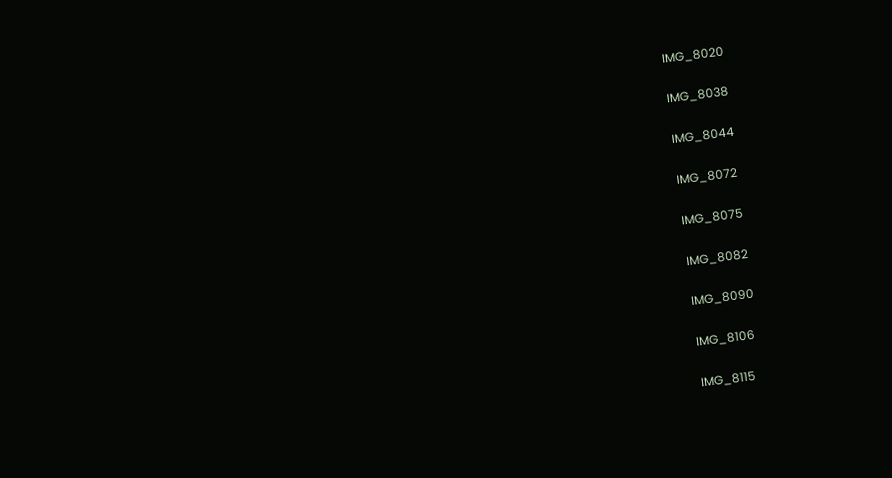IMG_8020

IMG_8038

IMG_8044

IMG_8072

IMG_8075

IMG_8082

IMG_8090

IMG_8106

IMG_8115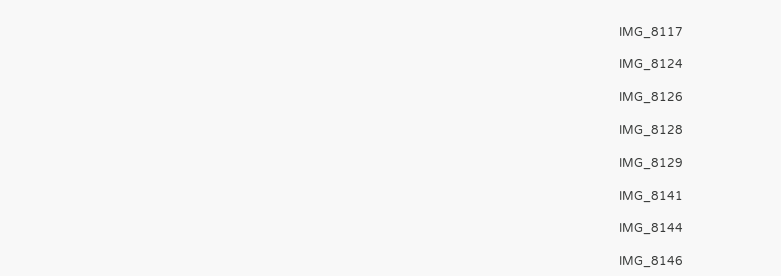IMG_8117

IMG_8124

IMG_8126

IMG_8128

IMG_8129

IMG_8141

IMG_8144

IMG_8146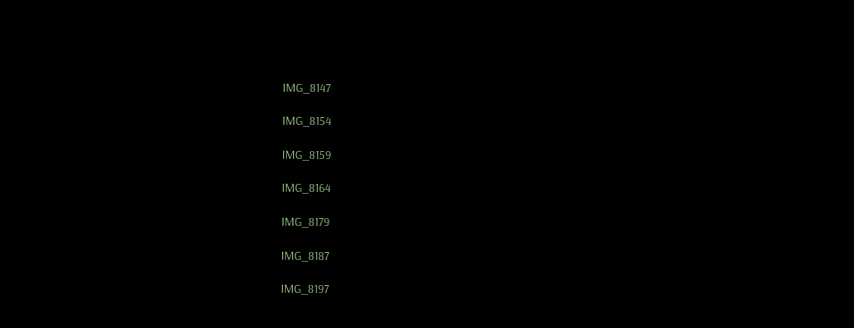IMG_8147

IMG_8154

IMG_8159

IMG_8164

IMG_8179

IMG_8187

IMG_8197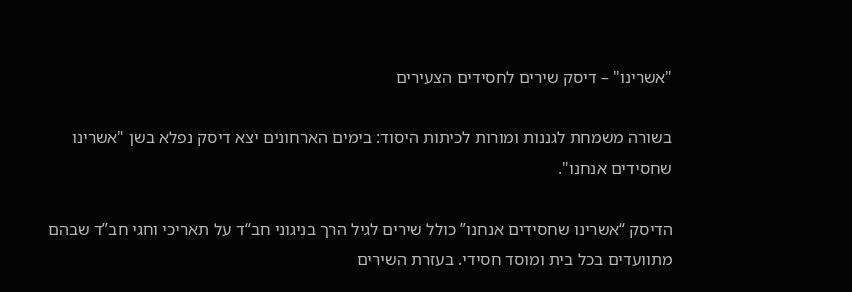"אשרינו" – דיסק שירים לחסידים הצעירים

בשורה משמחת לגננות ומורות לכיתות היסוד: בימים הארחונים יצא דיסק נפלא בשן "אשרינו שחסידים אנחנו".

הדיסק “אשרינו שחסידים אנחנו” כולל שירים לגיל הרך בניגוני חב“ד על תאריכי וחגי חב”ד שבהם מתוועדים בכל בית ומוסד חסידי. בעזרת השירים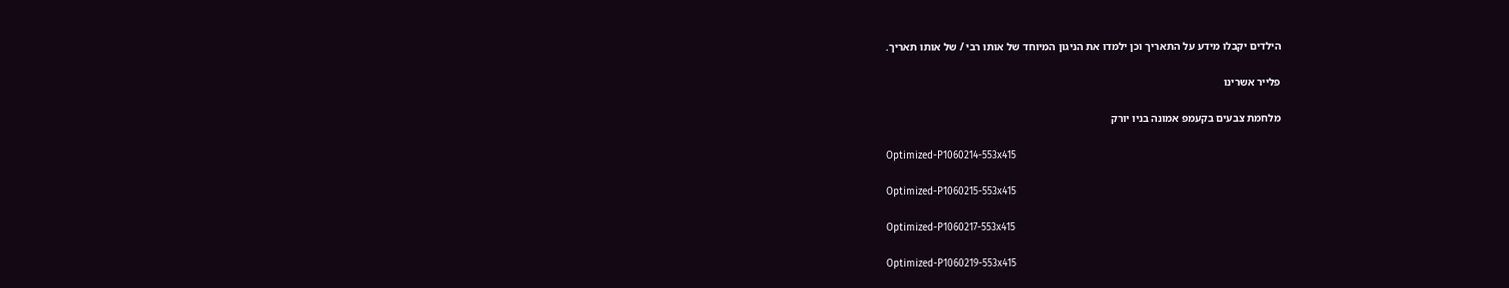הילדים יקבלו מידע על התאריך וכן ילמדו את הניגון המיוחד של אותו רבי / של אותו תאריך.

פלייר אשרינו

מלחמת צבעים בקעמפ אמונה בניו יורק

Optimized-P1060214-553x415

Optimized-P1060215-553x415

Optimized-P1060217-553x415

Optimized-P1060219-553x415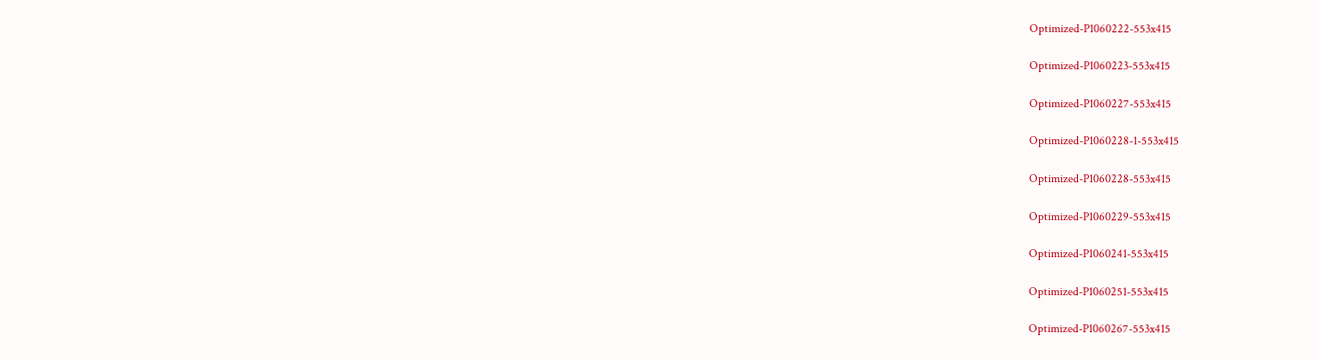Optimized-P1060222-553x415

Optimized-P1060223-553x415

Optimized-P1060227-553x415

Optimized-P1060228-1-553x415

Optimized-P1060228-553x415

Optimized-P1060229-553x415

Optimized-P1060241-553x415

Optimized-P1060251-553x415

Optimized-P1060267-553x415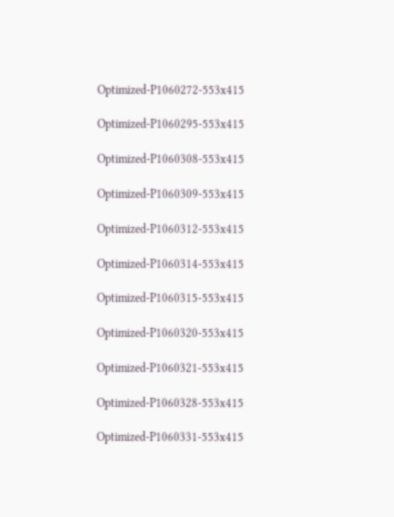Optimized-P1060272-553x415

Optimized-P1060295-553x415

Optimized-P1060308-553x415

Optimized-P1060309-553x415

Optimized-P1060312-553x415

Optimized-P1060314-553x415

Optimized-P1060315-553x415

Optimized-P1060320-553x415

Optimized-P1060321-553x415

Optimized-P1060328-553x415

Optimized-P1060331-553x415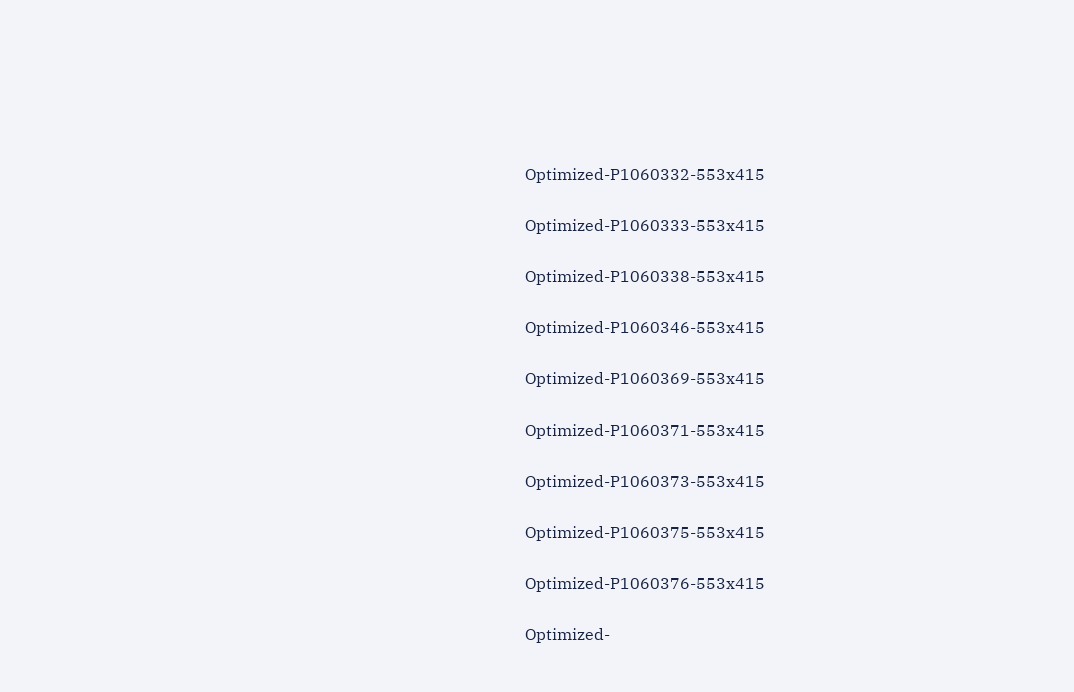Optimized-P1060332-553x415

Optimized-P1060333-553x415

Optimized-P1060338-553x415

Optimized-P1060346-553x415

Optimized-P1060369-553x415

Optimized-P1060371-553x415

Optimized-P1060373-553x415

Optimized-P1060375-553x415

Optimized-P1060376-553x415

Optimized-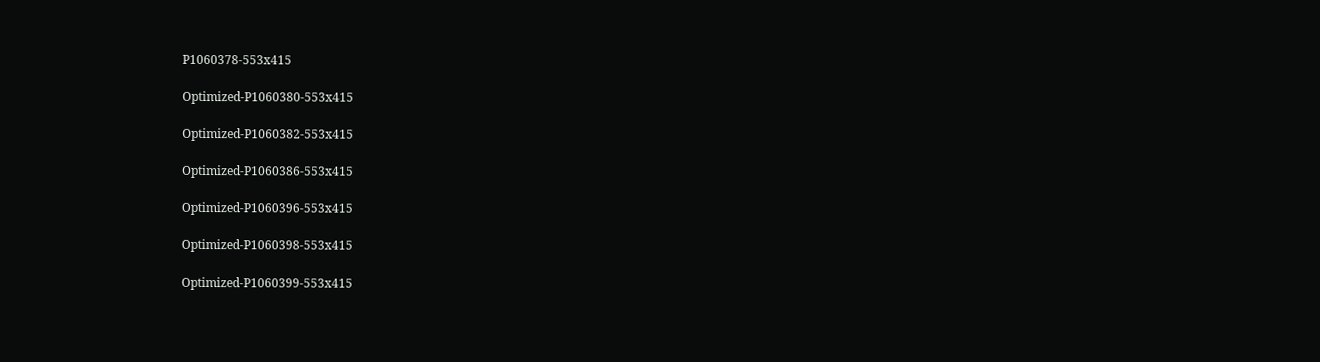P1060378-553x415

Optimized-P1060380-553x415

Optimized-P1060382-553x415

Optimized-P1060386-553x415

Optimized-P1060396-553x415

Optimized-P1060398-553x415

Optimized-P1060399-553x415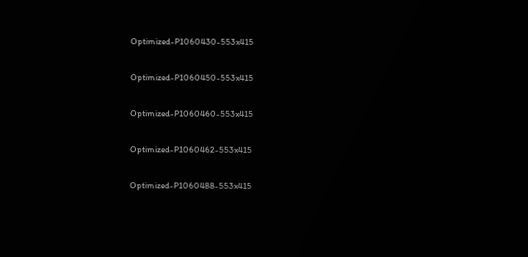Optimized-P1060430-553x415

Optimized-P1060450-553x415

Optimized-P1060460-553x415

Optimized-P1060462-553x415

Optimized-P1060488-553x415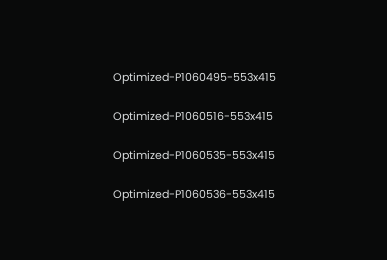Optimized-P1060495-553x415

Optimized-P1060516-553x415

Optimized-P1060535-553x415

Optimized-P1060536-553x415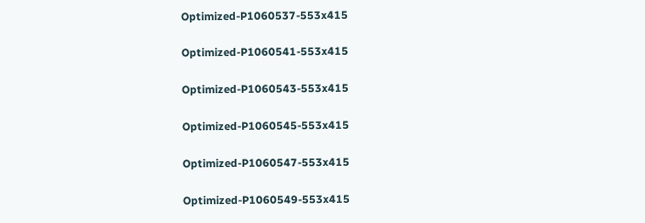Optimized-P1060537-553x415

Optimized-P1060541-553x415

Optimized-P1060543-553x415

Optimized-P1060545-553x415

Optimized-P1060547-553x415

Optimized-P1060549-553x415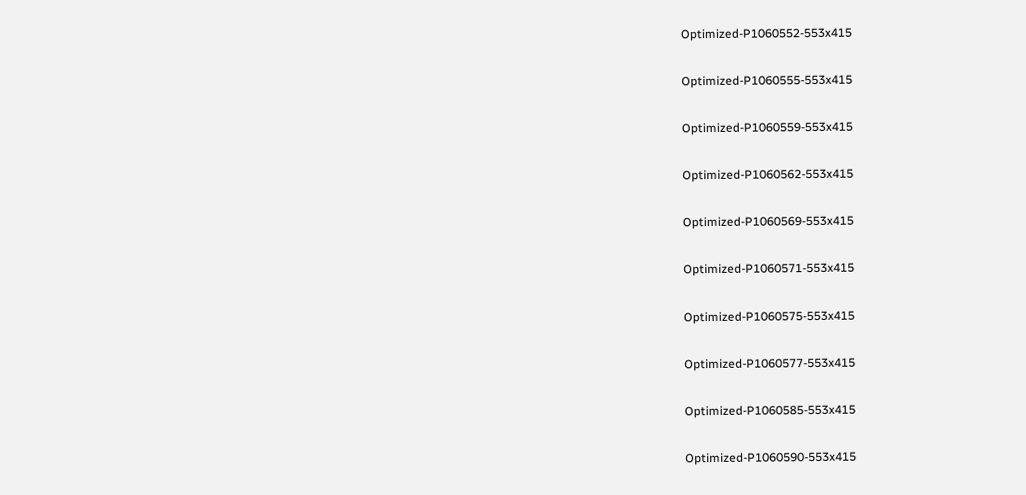Optimized-P1060552-553x415

Optimized-P1060555-553x415

Optimized-P1060559-553x415

Optimized-P1060562-553x415

Optimized-P1060569-553x415

Optimized-P1060571-553x415

Optimized-P1060575-553x415

Optimized-P1060577-553x415

Optimized-P1060585-553x415

Optimized-P1060590-553x415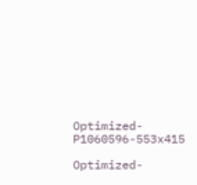Optimized-P1060596-553x415

Optimized-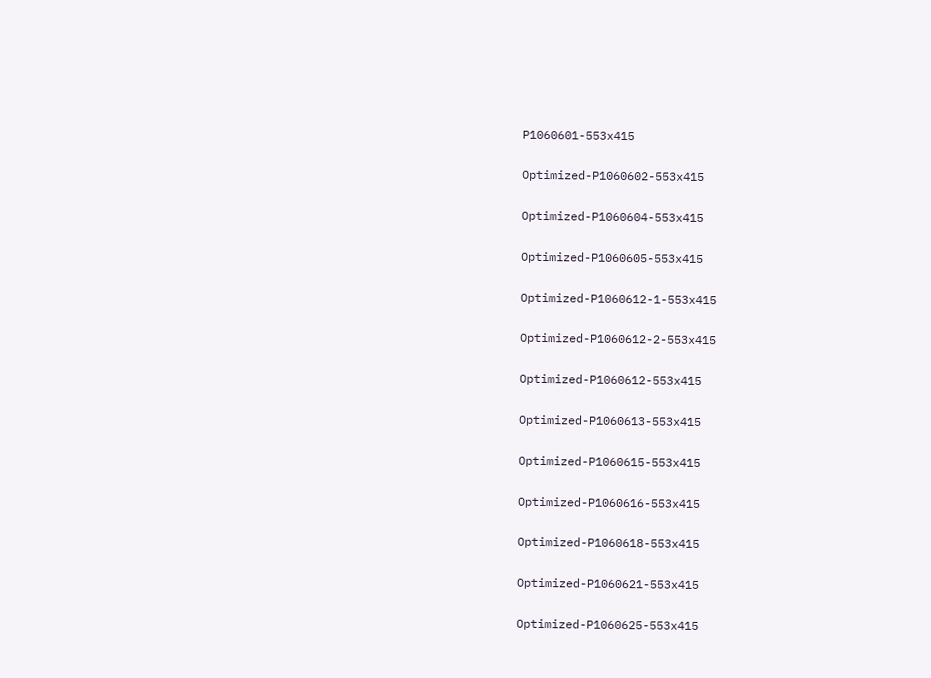P1060601-553x415

Optimized-P1060602-553x415

Optimized-P1060604-553x415

Optimized-P1060605-553x415

Optimized-P1060612-1-553x415

Optimized-P1060612-2-553x415

Optimized-P1060612-553x415

Optimized-P1060613-553x415

Optimized-P1060615-553x415

Optimized-P1060616-553x415

Optimized-P1060618-553x415

Optimized-P1060621-553x415

Optimized-P1060625-553x415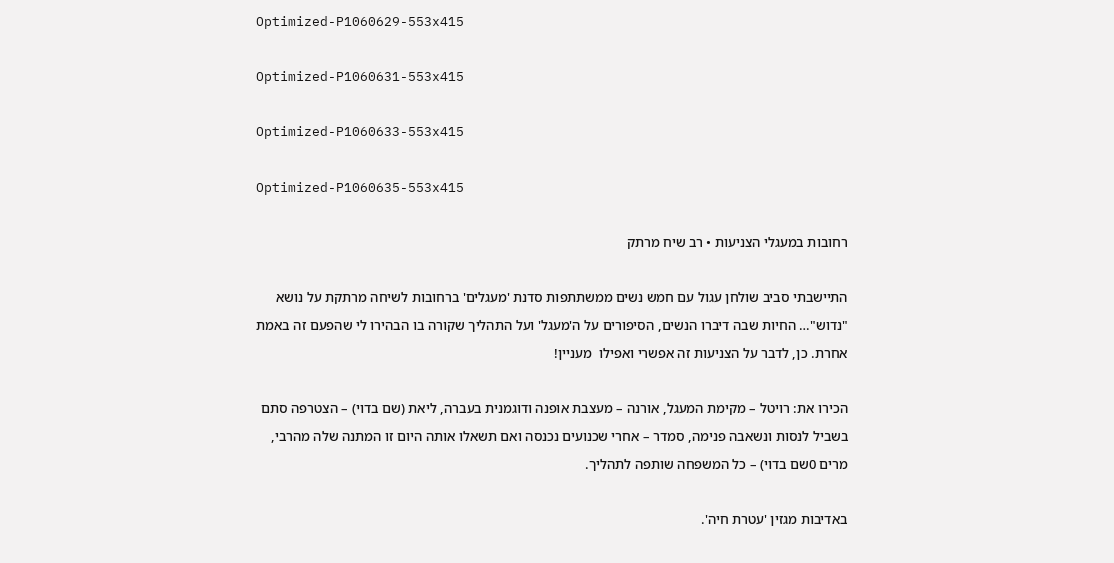Optimized-P1060629-553x415

Optimized-P1060631-553x415

Optimized-P1060633-553x415

Optimized-P1060635-553x415

רחובות במעגלי הצניעות • רב שיח מרתק

התיישבתי סביב שולחן עגול עם חמש נשים ממשתתפות סדנת 'מעגלים' ברחובות לשיחה מרתקת על נושא "נדוש"… החיות שבה דיברו הנשים, הסיפורים על ה'מעגל' ועל התהליך שקורה בו הבהירו לי שהפעם זה באמת אחרת. כן, לדבר על הצניעות זה אפשרי ואפילו  מעניין!

הכירו את: רויטל – מקימת המעגל, אורנה – מעצבת אופנה ודוגמנית בעברה, ליאת (שם בדוי) – הצטרפה סתם בשביל לנסות ונשאבה פנימה, סמדר – אחרי שכנועים נכנסה ואם תשאלו אותה היום זו המתנה שלה מהרבי, מרים 0שם בדוי) – כל המשפחה שותפה לתהליך.

באדיבות מגזין 'עטרת חיה'.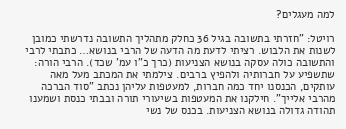למה מעגלים?

רויטל: "חזרתי בתשובה בגיל 36 כחלק מתהליך התשובה נדרשתי כמובן לשנות את הלבוש. רציתי לדעת מה הדעה של הרבי בנושא… כתבתי לרבי והתשובה כולה עסקה בנושא הצניעות (כרך כ"ו עמ' שכד). הרבי הורה: שתשפיע על חברותיה ולהפיץ ברבים. צילמתי את המכתב מעל מאה עותקים, הכנסנו יחד כמה חברות, למעטפות עליהן נכתב "סוד הברכה מהרבי אלייך". חילקנו את המעטפות בשיעורי תורה ובבתי כנסת ושמענו תהודה גדולה בנושא הצניעות. בכנס של נשי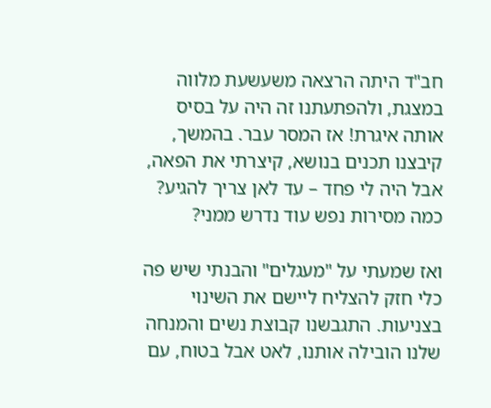חב"ד היתה הרצאה משעשעת מלווה במצגת, ולהפתעתנו זה היה על בסיס אותה איגרת! אז המסר עבר. בהמשך, קיבצנו תכנים בנושא, קיצרתי את הפאה, אבל היה לי פחד – עד לאן צריך להגיע? כמה מסירות נפש עוד נדרש ממני?

ואז שמעתי על "מעגלים" והבנתי שיש פה כלי חזק להצליח ליישם את השינוי בצניעות. התגבשנו קבוצת נשים והמנחה שלנו הובילה אותנו, לאט אבל בטוח, עם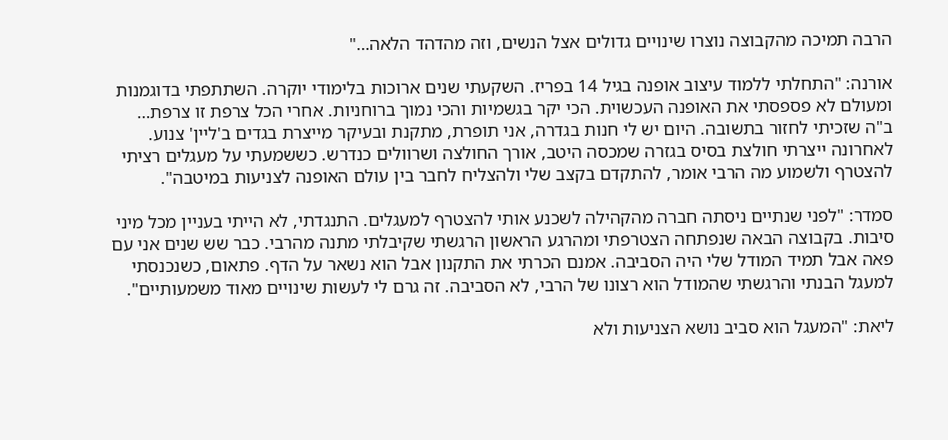הרבה תמיכה מהקבוצה נוצרו שינויים גדולים אצל הנשים, וזה מהדהד הלאה…"

אורנה: "התחלתי ללמוד עיצוב אופנה בגיל 14 בפריז. השקעתי שנים ארוכות בלימודי יוקרה. השתתפתי בדוגמנות ומעולם לא פספסתי את האופנה העכשוית. הכי יקר בגשמיות והכי נמוך ברוחניות. אחרי הכל צרפת זו צרפת… ב"ה שזכיתי לחזור בתשובה. היום יש לי חנות בגדרה, אני תופרת, מתקנת ובעיקר מייצרת בגדים ב'ליין' צנוע. לאחרונה ייצרתי חולצת בסיס בגזרה שמכסה היטב, אורך החולצה ושרוולים כנדרש. כששמעתי על מעגלים רציתי להצטרף ולשמוע מה הרבי אומר, להתקדם בקצב שלי ולהצליח לחבר בין עולם האופנה לצניעות במיטבה".

סמדר: "לפני שנתיים ניסתה חברה מהקהילה לשכנע אותי להצטרף למעגלים. התנגדתי, לא הייתי בעניין מכל מיני סיבות. בקבוצה הבאה שנפתחה הצטרפתי ומהרגע הראשון הרגשתי שקיבלתי מתנה מהרבי. כבר שש שנים אני עם פאה אבל תמיד המודל שלי היה הסביבה. אמנם הכרתי את התקנון אבל הוא נשאר על הדף. פתאום, כשנכנסתי למעגל הבנתי והרגשתי שהמודל הוא רצונו של הרבי, לא הסביבה. זה גרם לי לעשות שינויים מאוד משמעותיים".

ליאת: "המעגל הוא סביב נושא הצניעות ולא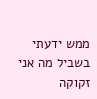ממש ידעתי בשביל מה אני זקוקה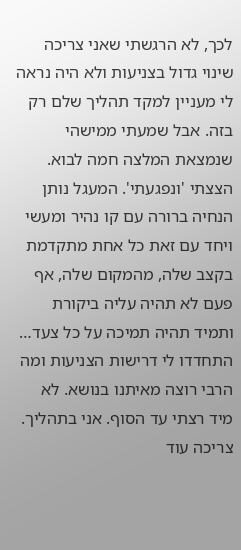לכך, לא הרגשתי שאני צריכה שינוי גדול בצניעות ולא היה נראה לי מעניין למקד תהליך שלם רק בזה. אבל שמעתי ממישהי שנמצאת המלצה חמה לבוא. הצצתי 'ונפגעתי'. המעגל נותן הנחיה ברורה עם קו נהיר ומעשי ויחד עם זאת כל אחת מתקדמת בקצב שלה, מהמקום שלה, אף פעם לא תהיה עליה ביקורת ותמיד תהיה תמיכה על כל צעד… התחדדו לי דרישות הצניעות ומה הרבי רוצה מאיתנו בנושא. לא מיד רצתי עד הסוף. אני בתהליך. צריכה עוד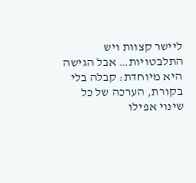ליישר קצוות ויש התלבטויות… אבל הגישה היא מיוחדת: קבלה בלי בקורת, הערכה של כל שינוי אפילו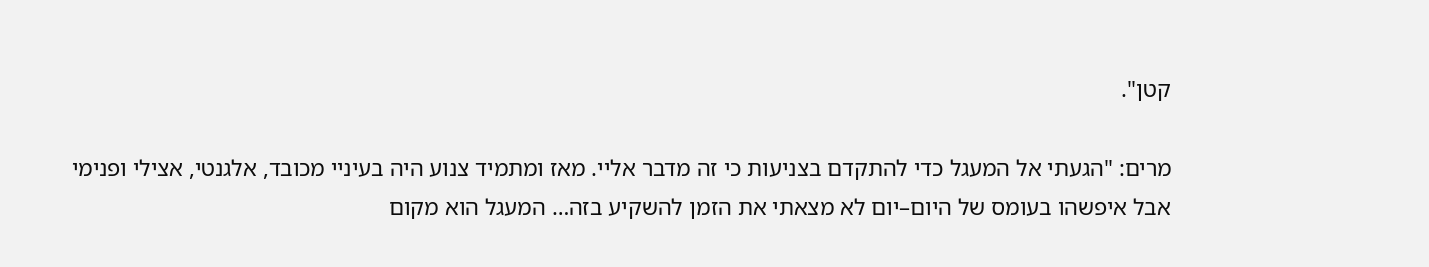קטן".

מרים: "הגעתי אל המעגל כדי להתקדם בצניעות כי זה מדבר אליי. מאז ומתמיד צנוע היה בעיניי מכובד, אלגנטי, אצילי ופנימי אבל איפשהו בעומס של היום–יום לא מצאתי את הזמן להשקיע בזה… המעגל הוא מקום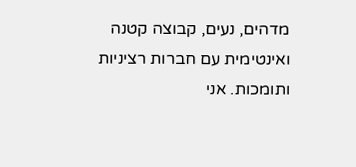מדהים, נעים, קבוצה קטנה ואינטימית עם חברות רציניות ותומכות. אני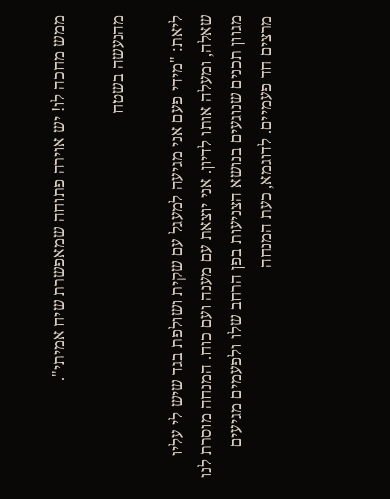ממש מחכה לו! יש אוירה פתוחה שמאפשרת שיח אמיתי".

מהנעשה בשטח

ליאת: "מידי פעם אני מגיעה למעגל עם שקית ושולפת בגד שיש לי עליו שאלה, ומעלה אותו לדיון. אני יוצאת עם מענה ועם כוח. המנחה מוסרת לנו מגוון תכנים שנוגעים בנושא הצניעות בפן הרחב שלו ולפעמים מגיעים מרצים חד פעמיים. לדוגמא, כעת המנחה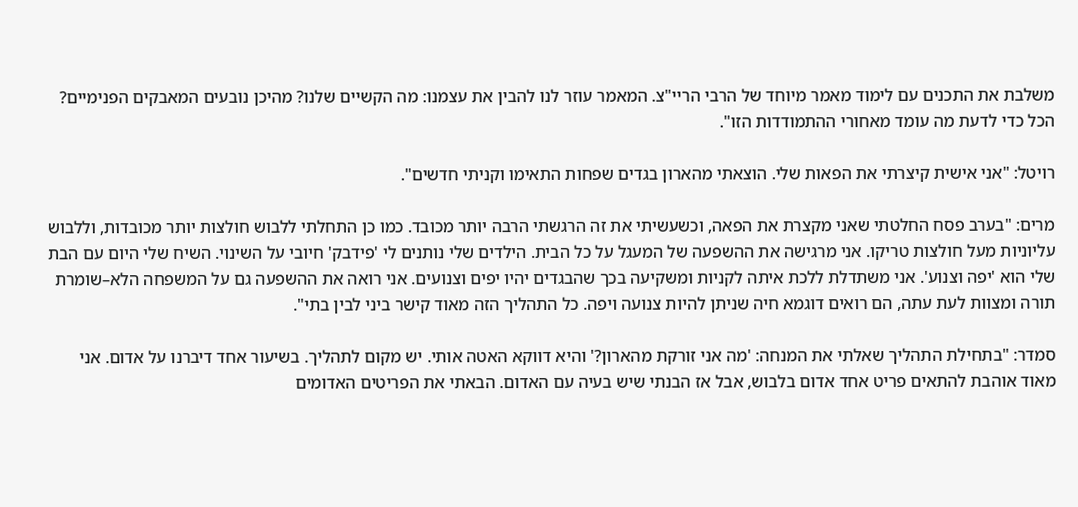משלבת את התכנים עם לימוד מאמר מיוחד של הרבי הריי"צ. המאמר עוזר לנו להבין את עצמנו: מה הקשיים שלנו? מהיכן נובעים המאבקים הפנימיים? הכל כדי לדעת מה עומד מאחורי ההתמודדות הזו".

רויטל: "אני אישית קיצרתי את הפאות שלי. הוצאתי מהארון בגדים שפחות התאימו וקניתי חדשים".

מרים: "בערב פסח החלטתי שאני מקצרת את הפאה, וכשעשיתי את זה הרגשתי הרבה יותר מכובד. כמו כן התחלתי ללבוש חולצות יותר מכובדות, וללבוש עליוניות מעל חולצות טריקו. אני מרגישה את ההשפעה של המעגל על כל הבית. הילדים שלי נותנים לי 'פידבק' חיובי על השינוי. השיח שלי היום עם הבת שלי הוא 'יפה וצנוע'. אני משתדלת ללכת איתה לקניות ומשקיעה בכך שהבגדים יהיו יפים וצנועים. אני רואה את ההשפעה גם על המשפחה הלא–שומרת תורה ומצוות לעת עתה, הם רואים דוגמא חיה שניתן להיות צנועה ויפה. כל התהליך הזה מאוד קישר ביני לבין בתי".

סמדר: "בתחילת התהליך שאלתי את המנחה: 'מה אני זורקת מהארון?' והיא דווקא האטה אותי. יש מקום לתהליך. בשיעור אחד דיברנו על אדום. אני מאוד אוהבת להתאים פריט אחד אדום בלבוש, אבל אז הבנתי שיש בעיה עם האדום. הבאתי את הפריטים האדומים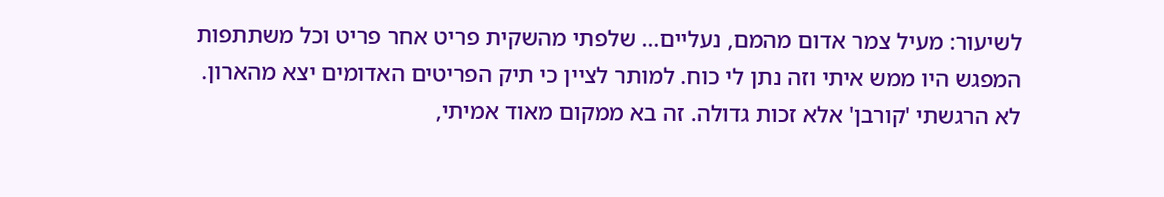לשיעור: מעיל צמר אדום מהמם, נעליים… שלפתי מהשקית פריט אחר פריט וכל משתתפות המפגש היו ממש איתי וזה נתן לי כוח. למותר לציין כי תיק הפריטים האדומים יצא מהארון. לא הרגשתי 'קורבן' אלא זכות גדולה. זה בא ממקום מאוד אמיתי,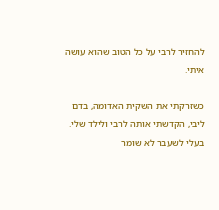להחזיר לרבי על כל הטוב שהוא עושה איתי.

כשזרקתי את השקית האדומה, בדם ליבי, הקדשתי אותה לרבי ולילד שלי. בעלי לשעבר לא שומר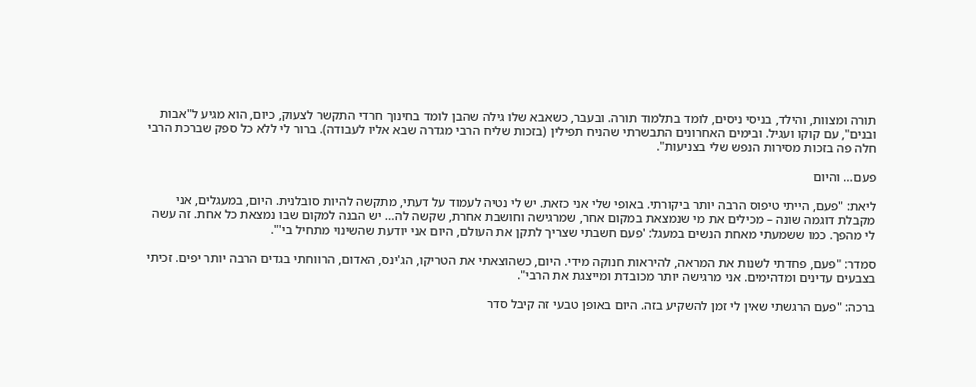תורה ומצוות, והילד, בניסי ניסים, לומד בתלמוד תורה. ובעבר, כשאבא שלו גילה שהבן לומד בחינוך חרדי התקשר לצעוק, כיום, הוא מגיע ל"אבות ובנים", עם קוקו ועגיל. ובימים האחרונים התבשרתי שהניח תפילין (בזכות שליח הרבי מגדרה שבא אליו לעבודה). ברור לי ללא כל ספק שברכת הרבי חלה פה בזכות מסירות הנפש שלי בצניעות".

פעם… והיום

ליאת: "פעם, הייתי טיפוס הרבה יותר ביקורתי. באופי שלי אני כזאת. יש לי נטיה לעמוד על דעתי, מתקשה להיות סובלנית. היום, במעגלים, אני מקבלת דוגמה שונה – מכילים את מי שנמצאת במקום אחר, שמרגישה וחושבת אחרת, שקשה לה… יש הבנה למקום שבו נמצאת כל אחת. זה עשה לי מהפך. כמו ששמעתי מאחת הנשים במעגל: 'פעם חשבתי שצריך לתקן את העולם, היום אני יודעת שהשינוי מתחיל בי'".

סמדר: "פעם, פחדתי לשנות את המראה, להיראות חנוקה מידי. היום, כשהוצאתי את הטריקו, הג'ינס, האדום, הרווחתי בגדים הרבה יותר יפים. זכיתי בצבעים עדינים ומדהימים. אני מרגישה יותר מכובדת ומייצגת את הרבי".

ברכה: "פעם הרגשתי שאין לי זמן להשקיע בזה. היום באופן טבעי זה קיבל סדר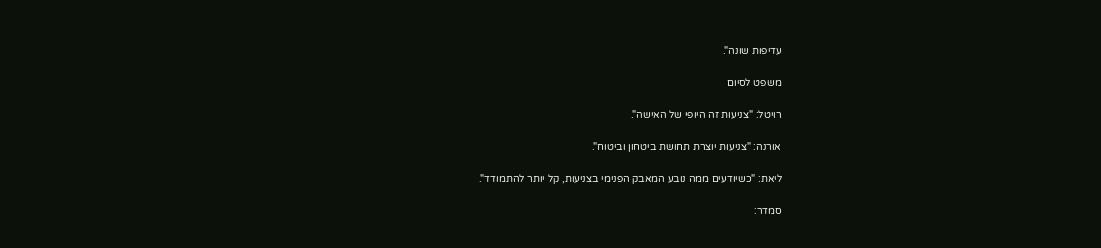עדיפות שונה".

משפט לסיום

רויטל: "צניעות זה היופי של האישה".

אורנה: "צניעות יוצרת תחושת ביטחון וביטוח".

ליאת: "כשיודעים ממה נובע המאבק הפנימי בצניעות, קל יותר להתמודד".

סמדר: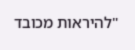"להיראות מכובד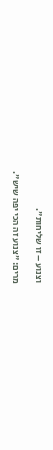וצנוע – זו שליחות".

מרים: "צנוע זה הכי יפה שיש".